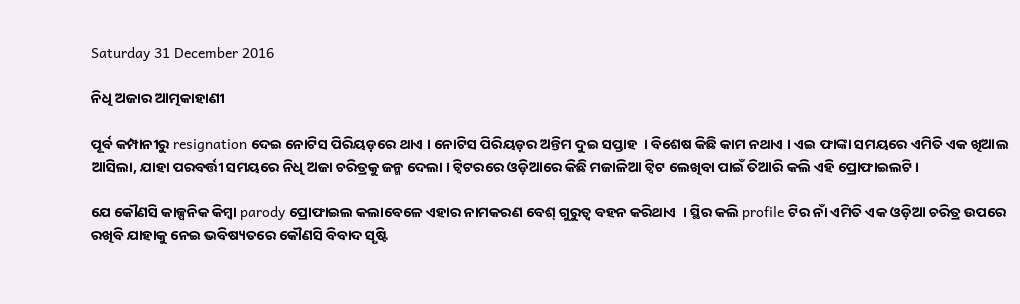Saturday 31 December 2016

ନିଧି ଅଜାର ଆତ୍ମକାହାଣୀ

ପୂର୍ବ କମ୍ପାନୀରୁ resignation ଦେଇ ନୋଟିସ ପିରିୟଡ଼ରେ ଥାଏ । ନୋଟିସ ପିରିୟଡ଼ର ଅନ୍ତିମ ଦୁଇ ସପ୍ତାହ  । ବିଶେଷ କିଛି କାମ ନଥାଏ । ଏଇ ଫାଙ୍କା ସମୟରେ ଏମିତି ଏକ ଖିଆଲ ଆସିଲା, ଯାହା ପରବର୍ତ୍ତୀ ସମୟରେ ନିଧି ଅଜା ଚରିତ୍ରକୁ ଜନ୍ମ ଦେଲା । ଟ୍ୱିଟରରେ ଓଡ଼ିଆରେ କିଛି ମଜାଳିଆ ଟ୍ୱିଟ ଲେଖିବା ପାଇଁ ତିଆରି କଲି ଏହି ପ୍ରୋଫାଇଲଟି ।

ଯେ କୌଣସି କାଳ୍ପନିକ କିମ୍ବା parody ପ୍ରୋଫାଇଲ କଲାବେଳେ ଏହାର ନାମକରଣ ବେଶ୍ ଗୁରୁତ୍ୱ ବହନ କରିଥାଏ  । ସ୍ଥିର କଲି profile ଟିର ନାଁ ଏମିତି ଏକ ଓଡ଼ିଆ ଚରିତ୍ର ଉପରେ ରଖିବି ଯାହାକୁ ନେଇ ଭବିଷ୍ୟତରେ କୌଣସି ବିବାଦ ସୃଷ୍ଟି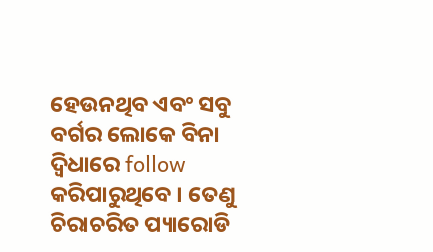ହେଉନଥିବ ଏବଂ ସବୁ ବର୍ଗର ଲୋକେ ବିନା ଦ୍ଵିଧାରେ follow କରିପାରୁଥିବେ । ତେଣୁ ଚିରାଚରିତ ପ୍ୟାରୋଡି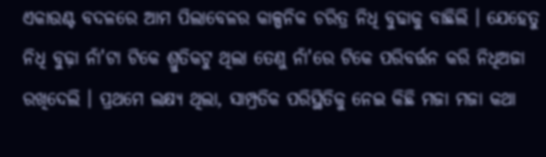ଏକାଉଣ୍ଟ ବଦଳରେ ଆମ ପିଲାବେଳର କାଳ୍ପନିକ ଚରିତ୍ର ନିଧି ବୁଢାକୁ ବାଛିଲି । ଯେହେତୁ ନିଧି ବୁଢ଼ା ନାଁ'ଟା ଟିକେ ଶ୍ରୁତିକଟୁ ଥିଲା ତେଣୁ ନାଁ'ରେ ଟିକେ ପରିବର୍ତ୍ତନ କରି ନିଧିଅଜା ରଖିଦେଲି । ପ୍ରଥମେ ଲକ୍ଷ୍ୟ ଥିଲା, ସାମ୍ପ୍ରତିକ ପରିସ୍ଥିତିକୁ ନେଇ କିଛି ମଜା ମଜା କଥା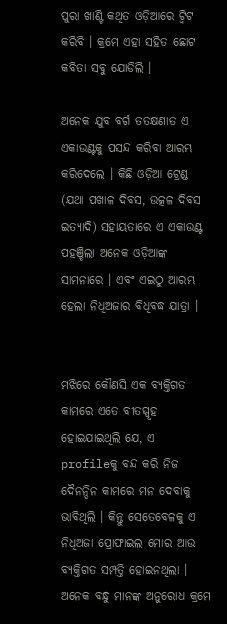ପୁରା ଖାଣ୍ଟି କଥିତ ଓଡ଼ିଆରେ ଟ୍ୱିଟ କରିବି । କ୍ରମେ ଏହା ସହିତ ଛୋଟ କବିତା ସବୁ ଯୋଡିଲି ।

ଅନେକ ଯୁବ ବର୍ଗ ତତକ୍ଷଣାତ ଏ ଏକାଉଣ୍ଟକୁ ପସନ୍ଦ କରିବା ଆରମ୍ଭ କରିଦେଲେ । କିଛି ଓଡ଼ିଆ ଟ୍ରେଣ୍ଡ (ଯଥା ପଖାଳ ଦିବସ, ଉତ୍କଳ ଦିବସ ଇତ୍ୟାଦି) ସହାୟତାରେ ଏ ଏକାଉଣ୍ଟ ପହଞ୍ଚିଲା ଅନେକ ଓଡ଼ିଆଙ୍କ ସାମନାରେ । ଏବଂ ଏଇଠୁ ଆରମ୍ଭ ହେଲା ନିଧିଅଜାର ବିଧିବଦ୍ଧ ଯାତ୍ରା ।


ମଝିରେ କୌଣସି ଏକ ବ୍ୟକ୍ତିଗତ କାମରେ ଏତେ ବୀତସ୍ପୃହ ହୋଇଯାଇଥିଲି ଯେ, ଏ profileକୁ ବନ୍ଦ କରି ନିଜ ଦୈନନ୍ଦିନ କାମରେ ମନ ଦେବାକୁ ଭାବିଥିଲି । କିନ୍ତୁ ସେତେବେଳକୁ ଏ ନିଧିଅଜା ପ୍ରୋଫାଇଲ ମୋର ଆଉ ବ୍ୟକ୍ତିଗତ ସମ୍ପତ୍ତି ହୋଇନଥିଲା । ଅନେକ ବନ୍ଧୁ ମାନଙ୍କ ଅନୁରୋଧ କ୍ରମେ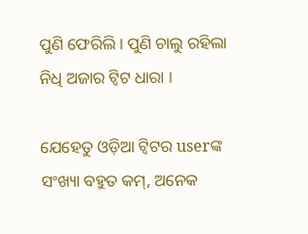ପୁଣି ଫେରିଲି । ପୁଣି ଚାଲୁ ରହିଲା ନିଧି ଅଜାର ଟ୍ୱିଟ ଧାରା ।

ଯେହେତୁ ଓଡ଼ିଆ ଟ୍ୱିଟର userଙ୍କ ସଂଖ୍ୟା ବହୁତ କମ୍, ଅନେକ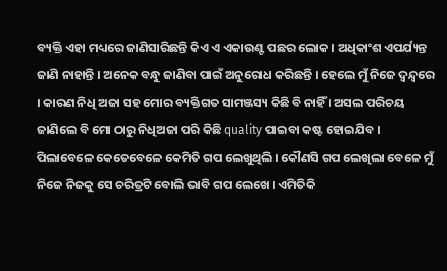ବ୍ୟକ୍ତି ଏହା ମଧ୍ୟରେ ଜାଣିସାରିଛନ୍ତି କିଏ ଏ ଏକାଉଣ୍ଟ ପଛର ଲୋକ । ଅଧିକାଂଶ ଏପର୍ଯ୍ୟନ୍ତ ଜାଣି ନାହାନ୍ତି । ଅନେକ ବନ୍ଧୁ ଜାଣିବା ପାଇଁ ଅନୁରୋଧ କରିଛନ୍ତି । ହେଲେ ମୁଁ ନିଜେ ଦ୍ୱନ୍ଦ୍ୱରେ । କାରଣ ନିଧି ଅଜା ସହ ମୋର ବ୍ୟକ୍ତିଗତ ସାମଞ୍ଜସ୍ୟ କିଛି ବି ନାହିଁ । ଅସଲ ପରିଚୟ ଜାଣିଲେ ବି ମୋ ଠାରୁ ନିଧିଅଜା ପରି କିଛି quality ପାଇବା କଷ୍ଟ ହୋଇଯିବ । ପିଲାବେଳେ କେତେବେଳେ କେମିତି ଗପ ଲେଖୁଥିଲି । କୌଣସି ଗପ ଲେଖିଲା ବେଳେ ମୁଁ ନିଜେ ନିଜକୁ ସେ ଚରିତ୍ରଟି ବୋଲି ଭାବି ଗପ ଲେଖେ । ଏମିତିକି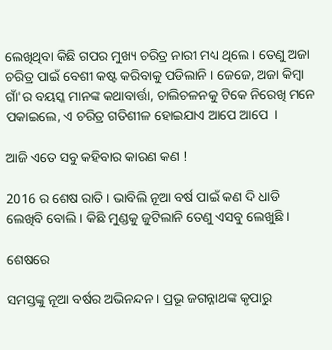ଲେଖିଥିବା କିଛି ଗପର ମୁଖ୍ୟ ଚରିତ୍ର ନାରୀ ମଧ୍ୟ ଥିଲେ । ତେଣୁ ଅଜା ଚରିତ୍ର ପାଇଁ ବେଶୀ କଷ୍ଟ କରିବାକୁ ପଡିଲାନି । ଜେଜେ, ଅଜା କିମ୍ୱା ଗାଁ'ର ବୟସ୍କ ମାନଙ୍କ କଥାବାର୍ତ୍ତା, ଚାଲିଚଳନକୁ ଟିକେ ନିରେଖି ମନେ ପକାଇଲେ, ଏ ଚରିତ୍ର ଗତିଶୀଳ ହୋଇଯାଏ ଆପେ ଆପେ  ।

ଆଜି ଏତେ ସବୁ କହିବାର କାରଣ କଣ !

2016 ର ଶେଷ ରାତି । ଭାବିଲି ନୂଆ ବର୍ଷ ପାଇଁ କଣ ଦି ଧାଡି ଲେଖିବି ବୋଲି । କିଛି ମୁଣ୍ଡକୁ ଜୁଟିଲାନି ତେଣୁ ଏସବୁ ଲେଖୁଛି ।

ଶେଷରେ

ସମସ୍ତଙ୍କୁ ନୂଆ ବର୍ଷର ଅଭିନନ୍ଦନ । ପ୍ରଭୂ ଜଗନ୍ନାଥଙ୍କ କୃପାରୁ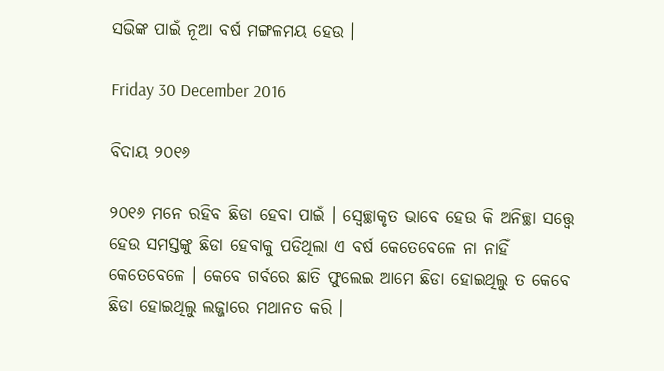ସଭିଙ୍କ ପାଇଁ ନୂଆ ବର୍ଷ ମଙ୍ଗଳମୟ ହେଉ ।

Friday 30 December 2016

ବିଦାୟ ୨୦୧୬

୨୦୧୬ ମନେ ରହିବ ଛିଡା ହେବା ପାଇଁ । ସ୍ଵେଚ୍ଛାକୃତ ଭାବେ ହେଉ କି ଅନିଚ୍ଛା ସତ୍ତ୍ୱେ ହେଉ ସମସ୍ତଙ୍କୁ ଛିଡା ହେବାକୁ ପଡିଥିଲା ଏ ବର୍ଷ କେତେବେଳେ ନା ନାହିଁ କେତେବେଳେ । କେବେ ଗର୍ବରେ ଛାତି ଫୁଲେଇ ଆମେ ଛିଡା ହୋଇଥିଲୁ ତ କେବେ ଛିଡା ହୋଇଥିଲୁ ଲଜ୍ଜାରେ ମଥାନତ କରି ।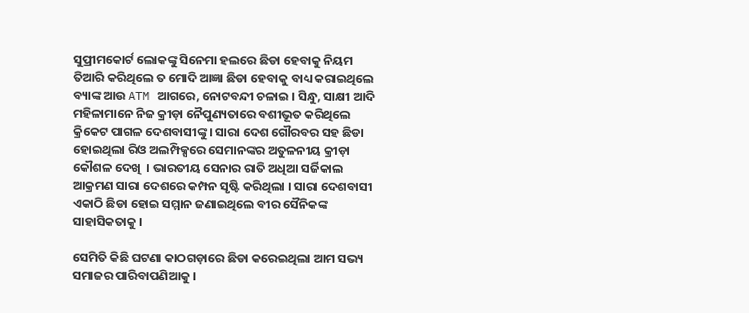ସୁପ୍ରୀମକୋର୍ଟ ଲୋକଙ୍କୁ ସିନେମା ହଲରେ ଛିଡା ହେବାକୁ ନିୟମ ତିଆରି କରିଥିଲେ ତ ମୋଦି ଆଜ୍ଞା ଛିଡା ହେବାକୁ ବାଧ୍ୟ କରାଇଥିଲେ ବ୍ୟାଙ୍କ ଆଉ ATM ଆଗରେ, ନୋଟବନ୍ଦୀ ଚଳାଇ । ସିନ୍ଧୁ, ସାକ୍ଷୀ ଆଦି ମହିଳାମାନେ ନିଜ କ୍ରୀଡ଼ା ନୈପୁଣ୍ୟତାରେ ବଶୀଭୂତ କରିଥିଲେ କ୍ରିକେଟ ପାଗଳ ଦେଶବାସୀଙ୍କୁ । ସାରା ଦେଶ ଗୌରବର ସହ ଛିଡା ହୋଇଥିଲା ରିଓ ଅଲମ୍ପିକ୍ସରେ ସେମାନଙ୍କର ଅତୁଳନୀୟ କ୍ରୀଡ଼ା କୌଶଳ ଦେଖି  । ଭାରତୀୟ ସେନାର ରାତି ଅଧିଆ ସର୍ଜିକାଲ ଆକ୍ରମଣ ସାରା ଦେଶରେ କମ୍ପନ ସୃଷ୍ଟି କରିଥିଲା । ସାରା ଦେଶବାସୀ ଏକାଠି ଛିଡା ହୋଇ ସମ୍ମାନ ଜଣାଇଥିଲେ ବୀର ସୈନିକଙ୍କ ସାହାସିକତାକୁ ।

ସେମିତି କିଛି ଘଟଣା କାଠଗଡ଼ାରେ ଛିଡା କରେଇଥିଲା ଆମ ସଭ୍ୟ ସମାଜର ପାରିବାପଣିଆକୁ ।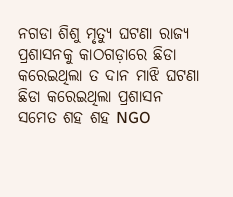ନଗଡା ଶିଶୁ ମୃତ୍ୟୁ ଘଟଣା ରାଜ୍ୟ ପ୍ରଶାସନକୁ କାଠଗଡ଼ାରେ ଛିଡା କରେଇଥିଲା ତ ଦାନ ମାଝି ଘଟଣା ଛିଡା କରେଇଥିଲା ପ୍ରଶାସନ ସମେତ ଶହ ଶହ NGO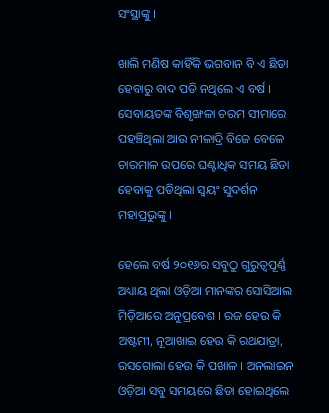ସଂସ୍ଥାଙ୍କୁ ।

ଖାଲି ମଣିଷ କାହିଁକି ଭଗବାନ ବି ଏ ଛିଡା ହେବାରୁ ବାଦ ପଡି ନଥିଲେ ଏ ବର୍ଷ । ସେବାୟତଙ୍କ ବିଶୃଙ୍ଖଳା ଚରମ ସୀମାରେ ପହଞ୍ଚିଥିଲା ଆଉ ନୀଳାଦ୍ରି ବିଜେ ବେଳେ ଚାରମାଳ ଉପରେ ଘଣ୍ଟାଧିକ ସମୟ ଛିଡା ହେବାକୁ ପଡିଥିଲା ସ୍ୱୟଂ ସୁଦର୍ଶନ ମହାପ୍ରଭୁଙ୍କୁ ।

ହେଲେ ବର୍ଷ ୨୦୧୬ର ସବୁଠୁ ଗୁରୁତ୍ୱପୂର୍ଣ୍ଣ ଅଧ୍ୟାୟ ଥିଲା ଓଡ଼ିଆ ମାନଙ୍କର ସୋସିଆଲ ମିଡ଼ିଆରେ ଅନୁପ୍ରବେଶ । ରଜ ହେଉ କି ଅଷ୍ଟମୀ, ନୂଆଖାଇ ହେଉ କି ରଥଯାତ୍ରା, ରସଗୋଲା ହେଉ କି ପଖାଳ । ଅନଲାଇନ ଓଡ଼ିଆ ସବୁ ସମୟରେ ଛିଡା ହୋଇଥିଲେ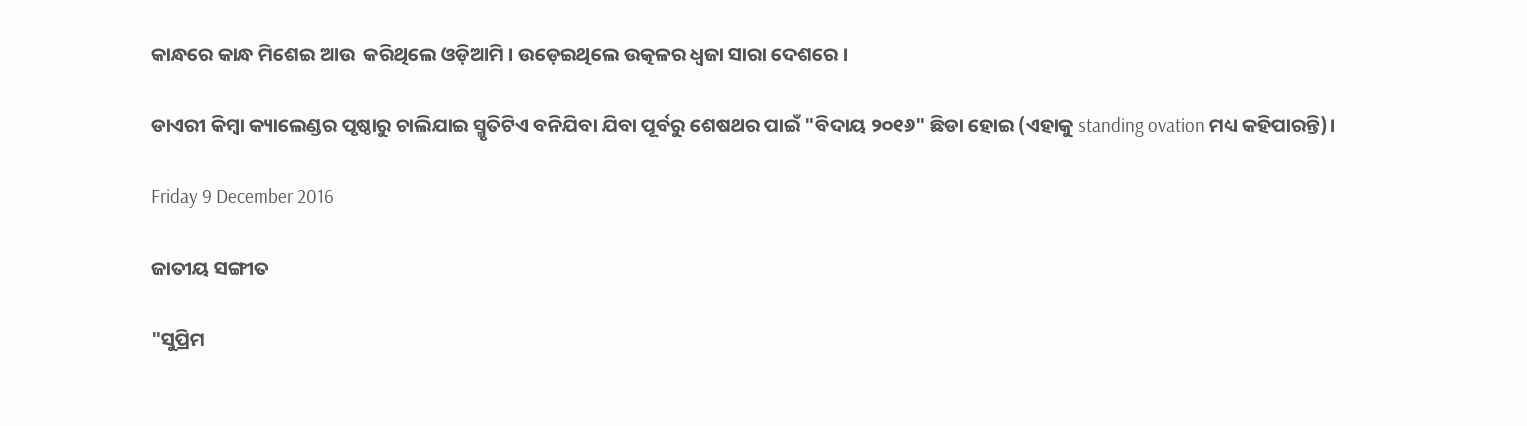କାନ୍ଧରେ କାନ୍ଧ ମିଶେଇ ଆଉ  କରିଥିଲେ ଓଡ଼ିଆମି । ଉଡ଼େଇଥିଲେ ଉତ୍କଳର ଧ୍ୱଜା ସାରା ଦେଶରେ ।

ଡାଏରୀ କିମ୍ବା କ୍ୟାଲେଣ୍ଡର ପୃଷ୍ଠାରୁ ଚାଲିଯାଇ ସ୍ମୃତିଟିଏ ବନିଯିବା ଯିବା ପୂର୍ବରୁ ଶେଷଥର ପାଇଁ "ବିଦାୟ ୨୦୧୬" ଛିଡା ହୋଇ (ଏହାକୁ standing ovation ମଧ୍ୟ କହିପାରନ୍ତି)।

Friday 9 December 2016

ଜାତୀୟ ସଙ୍ଗୀତ

"ସୁପ୍ରିମ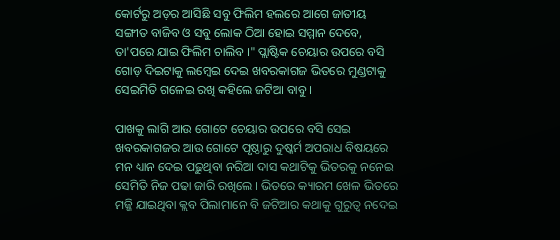କୋର୍ଟରୁ ଅଡ଼ର ଆସିଛି ସବୁ ଫିଲିମ ହଲରେ ଆଗେ ଜାତୀୟ ସଙ୍ଗୀତ ବାଜିବ ଓ ସବୁ ଲୋକ ଠିଆ ହୋଇ ସମ୍ମାନ ଦେବେ, ତା'ପରେ ଯାଇ ଫିଲିମ ଚାଲିବ ।" ପ୍ଲାଷ୍ଟିକ ଚେୟାର ଉପରେ ବସି ଗୋଡ଼ ଦିଇଟାକୁ ଲମ୍ବେଇ ଦେଇ ଖବରକାଗଜ ଭିତରେ ମୁଣ୍ଡଟାକୁ ସେଇମିତି ଗଳେଇ ରଖି କହିଲେ ଜଟିଆ ବାବୁ ।

ପାଖକୁ ଲାଗି ଆଉ ଗୋଟେ ଚେୟାର ଉପରେ ବସି ସେଇ ଖବରକାଗଜର ଆଉ ଗୋଟେ ପୃଷ୍ଠାରୁ ଦୁଷ୍କର୍ମ ଅପରାଧ ବିଷୟରେ ମନ ଧ୍ୟାନ ଦେଇ ପଢ଼ୁଥିବା ନରିଆ ଦାସ କଥାଟିକୁ ଭିତରକୁ ନନେଇ ସେମିତି ନିଜ ପଢା ଜାରି ରଖିଲେ । ଭିତରେ କ୍ୟାରମ ଖେଳ ଭିତରେ ମଜ୍ଜି ଯାଇଥିବା କ୍ଲବ ପିଲାମାନେ ବି ଜଟିଆର କଥାକୁ ଗୁରୁତ୍ୱ ନଦେଇ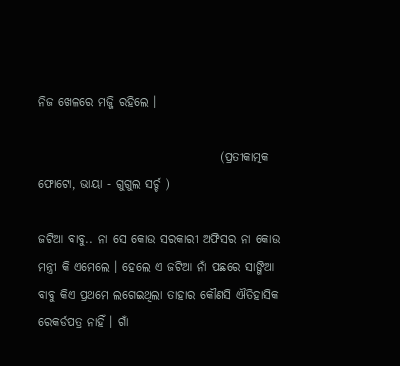ନିଜ ଖେଳରେ ମଜ୍ଜି ରହିଲେ ।

                                      (ପ୍ରତୀକାତ୍ମକ ଫୋଟୋ, ଭାୟା - ଗୁଗୁଲ ସର୍ଚ୍ଚ )

ଜଟିଆ ବାବୁ.. ନା ସେ କୋଉ ସରକାରୀ ଅଫିସର ନା କୋଉ ମନ୍ତ୍ରୀ କି ଏମେଲେ । ହେଲେ ଏ ଜଟିଆ ନାଁ ପଛରେ ସାଙ୍ଗିଆ ବାବୁ କିଏ ପ୍ରଥମେ ଲଗେଇଥିଲା ତାହାର କୌଣସି ଐତିହାସିକ ରେକର୍ଡପତ୍ର ନାହିଁ । ଗାଁ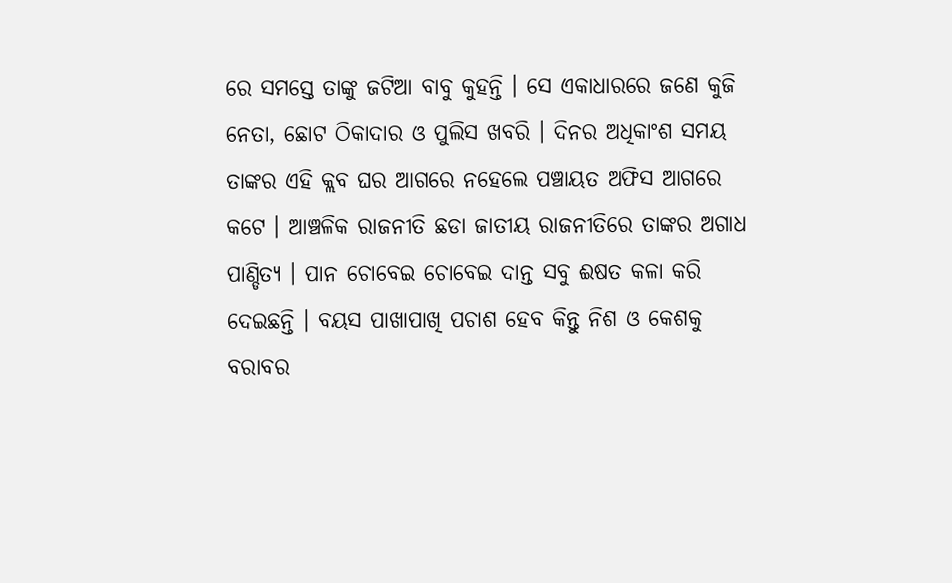ରେ ସମସ୍ତେ ତାଙ୍କୁ ଜଟିଆ ବାବୁ କୁହନ୍ତି । ସେ ଏକାଧାରରେ ଜଣେ କୁଜି ନେତା, ଛୋଟ ଠିକାଦାର ଓ ପୁଲିସ ଖବରି । ଦିନର ଅଧିକାଂଶ ସମୟ ତାଙ୍କର ଏହି କ୍ଲବ ଘର ଆଗରେ ନହେଲେ ପଞ୍ଚାୟତ ଅଫିସ ଆଗରେ କଟେ । ଆଞ୍ଚଳିକ ରାଜନୀତି ଛଡା ଜାତୀୟ ରାଜନୀତିରେ ତାଙ୍କର ଅଗାଧ ପାଣ୍ଡିତ୍ୟ । ପାନ ଚୋବେଇ ଚୋବେଇ ଦାନ୍ତ ସବୁ ଈଷତ କଳା କରି ଦେଇଛନ୍ତି । ବୟସ ପାଖାପାଖି ପଚାଶ ହେବ କିନ୍ତୁ ନିଶ ଓ କେଶକୁ ବରାବର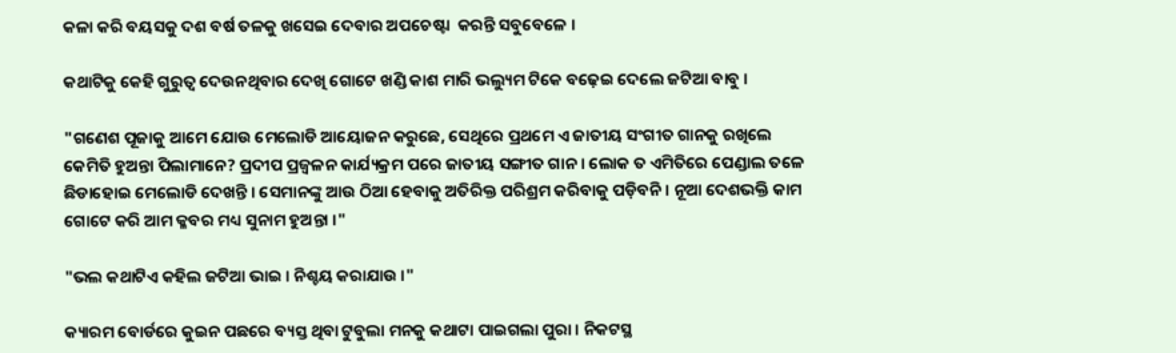କଳା କରି ବୟସକୁ ଦଶ ବର୍ଷ ତଳକୁ ଖସେଇ ଦେବାର ଅପଚେଷ୍ଟା  କରନ୍ତି ସବୁବେଳେ ।

କଥାଟିକୁ କେହି ଗୁରୁତ୍ୱ ଦେଉନଥିବାର ଦେଖି ଗୋଟେ ଖଣ୍ଡି କାଶ ମାରି ଭଲ୍ୟୁମ ଟିକେ ବଢ଼େଇ ଦେଲେ ଜଟିଆ ବାବୁ ।

"ଗଣେଶ ପୂଜାକୁ ଆମେ ଯୋଉ ମେଲୋଡି ଆୟୋଜନ କରୁଛେ, ସେଥିରେ ପ୍ରଥମେ ଏ ଜାତୀୟ ସଂଗୀତ ଗାନକୁ ରଖିଲେ କେମିତି ହୁଅନ୍ତା ପିଲାମାନେ? ପ୍ରଦୀପ ପ୍ରଜ୍ବଳନ କାର୍ଯ୍ୟକ୍ରମ ପରେ ଜାତୀୟ ସଙ୍ଗୀତ ଗାନ । ଲୋକ ତ ଏମିତିରେ ପେଣ୍ଡାଲ ତଳେ ଛିଡାହୋଇ ମେଲୋଡି ଦେଖନ୍ତି । ସେମାନଙ୍କୁ ଆଉ ଠିଆ ହେବାକୁ ଅତିରିକ୍ତ ପରିଶ୍ରମ କରିବାକୁ ପଡ଼ିବନି । ନୂଆ ଦେଶଭକ୍ତି କାମ ଗୋଟେ କରି ଆମ କ୍ଳବର ମଧ୍ୟ ସୁନାମ ହୁଅନ୍ତା ।"

"ଭଲ କଥାଟିଏ କହିଲ ଜଟିଆ ଭାଇ । ନିଶ୍ଚୟ କରାଯାଉ ।"

କ୍ୟାରମ ବୋର୍ଡରେ କୁଇନ ପଛରେ ବ୍ୟସ୍ତ ଥିବା ଟୁବୁଲା ମନକୁ କଥାଟା ପାଇଗଲା ପୁରା । ନିକଟସ୍ଥ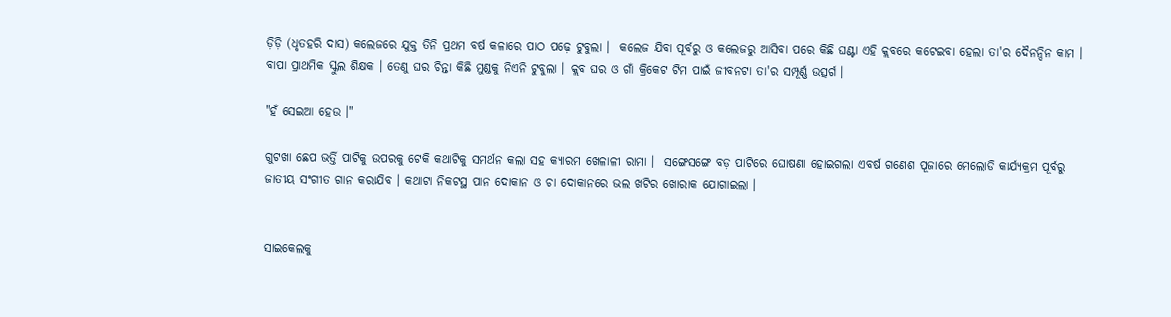ଡ଼ିଡ଼ି (ଧୃତହରି ଦାସ) କଲେଜରେ ଯୁକ୍ତ ତିନି ପ୍ରଥମ ବର୍ଷ କଳାରେ ପାଠ ପଢ଼େ ଟୁବୁଲା ।  କଲେଜ ଯିବା ପୂର୍ବରୁ ଓ କଲେଜରୁ ଆସିବା ପରେ କିଛି ଘଣ୍ଟା ଏହି କ୍ଲବରେ କଟେଇବା ହେଲା ତା'ର ଦୈନନ୍ଦିନ କାମ । ବାପା ପ୍ରାଥମିକ ସ୍କୁଲ ଶିକ୍ଷକ । ତେଣୁ ଘର ଚିନ୍ତା କିଛି ମୁଣ୍ଡକୁ ନିଏନି ଟୁବୁଲା । କ୍ଲବ ଘର ଓ ଗାଁ କ୍ରିକେଟ ଟିମ ପାଇଁ ଜୀବନଟା ତା'ର ସମ୍ପୂର୍ଣ୍ଣ ଉତ୍ସର୍ଗ ।

"ହଁ ସେଇଆ ହେଉ ।"

ଗୁଟଖା ଛେପ ଭର୍ତ୍ତି ପାଟିକୁ ଉପରକୁ ଟେକି କଥାଟିକୁ ସମର୍ଥନ କଲା ସହ କ୍ୟାରମ ଖେଳାଳୀ ରାମା ।  ସଙ୍ଗେସଙ୍ଗେ ବଡ଼ ପାଟିରେ ଘୋଷଣା ହୋଇଗଲା ଏବର୍ଷ ଗଣେଶ ପୂଜାରେ ମେଲୋଡି କାର୍ଯ୍ୟକ୍ରମ ପୂର୍ବରୁ ଜାତୀୟ ସଂଗୀତ ଗାନ କରାଯିବ । କଥାଟା ନିକଟସ୍ଥ ପାନ ଦୋକାନ ଓ ଚା ଦୋକାନରେ ଭଲ ଖଟିର ଖୋରାକ ଯୋଗାଇଲା ।


ସାଇକେଲକୁ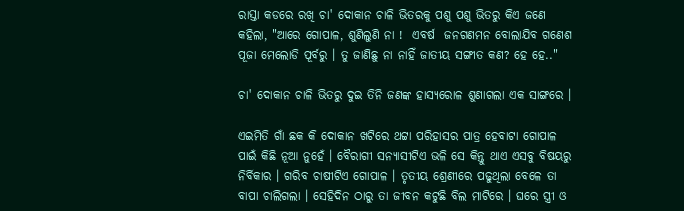ରାସ୍ତା କଡରେ ରଖି ଚା' ଦୋକାନ ଚାଳି ଭିତରକୁ ପଶୁ ପଶୁ ଭିତରୁ କିଏ ଜଣେ କହିଲା, "ଆରେ ଗୋପାଳ, ଶୁଣିଲୁଣି ନା !  ଏବର୍ଷ  ଜନଗଣମନ ବୋଲାଯିବ ଗଣେଶ ପୂଜା ମେଲୋଡି ପୂର୍ବରୁ । ତୁ ଜାଣିଛୁ ନା ନାହିଁ ଜାତୀୟ ସଙ୍ଗୀତ କଣ? ହେ ହେ.."

ଚା' ଦୋକାନ ଚାଳି ଭିତରୁ ଦୁଇ ତିନି ଜଣଙ୍କ ହାସ୍ୟରୋଳ ଶୁଣାଗଲା ଏକ ସାଙ୍ଗରେ ।

ଏଇମିତି ଗାଁ ଛକ କି ଦୋକାନ ଖଟିରେ ଥଟ୍ଟା ପରିହାସର ପାତ୍ର ହେବାଟା ଗୋପାଳ ପାଇଁ କିଛି ନୂଆ ନୁହେଁ । ବୈରାଗୀ ସନ୍ୟାସୀଟିଏ ଭଳି ସେ କିନ୍ତୁ ଥାଏ ଏସବୁ ବିଷୟରୁ ନିର୍ବିକାର । ଗରିବ ଚାଷୀଟିଏ ଗୋପାଳ । ତୃତୀୟ ଶ୍ରେଣୀରେ ପଢୁଥିଲା ବେଳେ ତା ବାପା ଚାଲିଗଲା । ସେହିଦିନ ଠାରୁ ତା ଜୀବନ କଟୁଛି ବିଲ ମାଟିରେ । ଘରେ ସ୍ତ୍ରୀ ଓ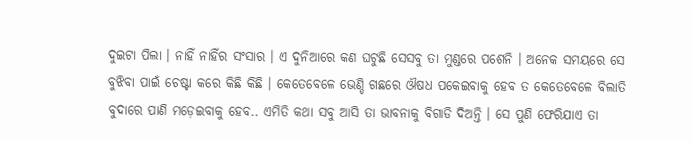ଦୁଇଟା ପିଲା । ନାହିଁ ନାହିଁର ସଂସାର । ଏ ଦୁନିଆରେ କଣ ଘଟୁଛି ସେସବୁ ତା ମୁଣ୍ଡରେ ପଶେନି । ଅନେକ ସମୟରେ ସେ ବୁଝିବା ପାଇଁ ଚେଷ୍ଟା କରେ କିଛି କିଛି । କେତେବେଳେ ଭେଣ୍ଡି ଗଛରେ ଔଷଧ ପକେଇବାକୁ ହେବ ତ କେତେବେଳେ ବିଲାତି ବୁଦାରେ ପାଣି ମଡ଼େଇବାକୁ ହେବ.. ଏମିତି କଥା ସବୁ ଆସି ତା ଭାବନାକୁ ବିଗାଡି ଦିଅନ୍ତି । ସେ ପୁଣି ଫେରିଯାଏ ତା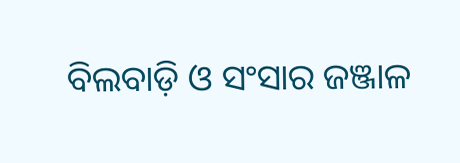ବିଲବାଡ଼ି ଓ ସଂସାର ଜଞ୍ଜାଳ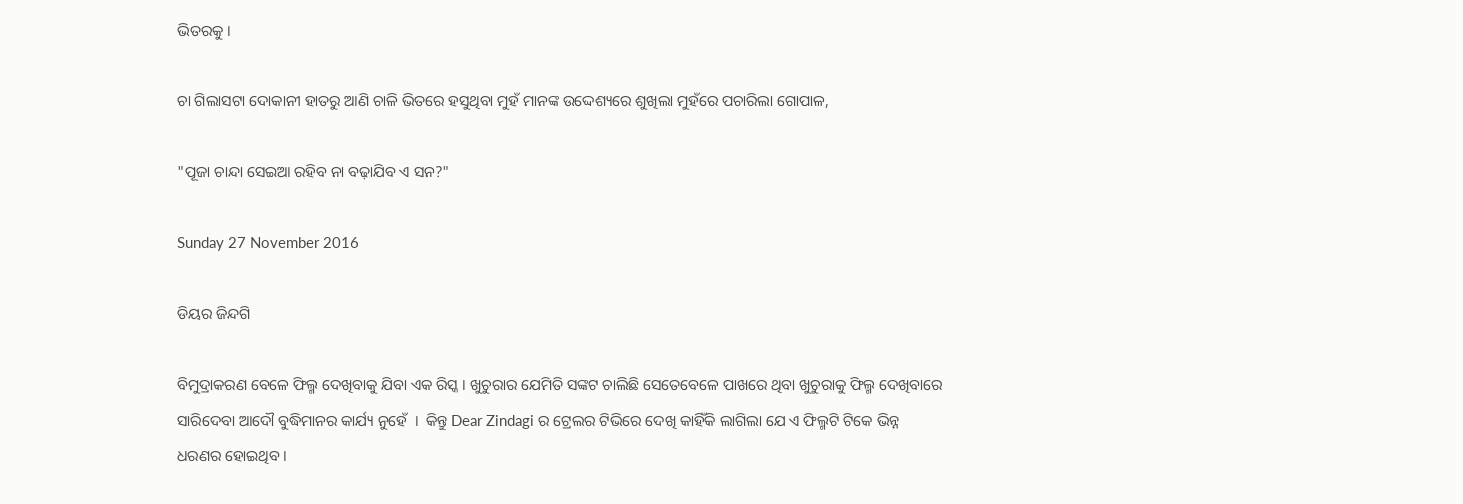ଭିତରକୁ ।

ଚା ଗିଲାସଟା ଦୋକାନୀ ହାତରୁ ଆଣି ଚାଳି ଭିତରେ ହସୁଥିବା ମୁହଁ ମାନଙ୍କ ଉଦ୍ଦେଶ୍ୟରେ ଶୁଖିଲା ମୁହଁରେ ପଚାରିଲା ଗୋପାଳ,

"ପୂଜା ଚାନ୍ଦା ସେଇଆ ରହିବ ନା ବଢ଼ାଯିବ ଏ ସନ?"

Sunday 27 November 2016

ଡିୟର ଜିନ୍ଦଗି

ବିମୁଦ୍ରାକରଣ ବେଳେ ଫିଲ୍ମ ଦେଖିବାକୁ ଯିବା ଏକ ରିସ୍କ । ଖୁଚୁରାର ଯେମିତି ସଙ୍କଟ ଚାଲିଛି ସେତେବେଳେ ପାଖରେ ଥିବା ଖୁଚୁରାକୁ ଫିଲ୍ମ ଦେଖିବାରେ ସାରିଦେବା ଆଦୌ ବୁଦ୍ଧିମାନର କାର୍ଯ୍ୟ ନୁହେଁ  ।  କିନ୍ତୁ Dear Zindagi ର ଟ୍ରେଲର ଟିଭିରେ ଦେଖି କାହିଁକି ଲାଗିଲା ଯେ ଏ ଫିଲ୍ମଟି ଟିକେ ଭିନ୍ନ ଧରଣର ହୋଇଥିବ ।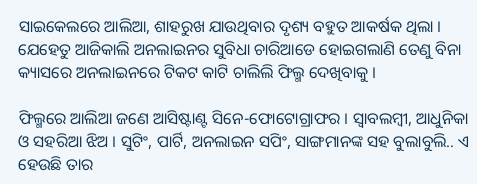ସାଇକେଲରେ ଆଲିଆ, ଶାହରୁଖ ଯାଉଥିବାର ଦୃଶ୍ୟ ବହୁତ ଆକର୍ଷକ ଥିଲା । ଯେହେତୁ ଆଜିକାଲି ଅନଲାଇନର ସୁବିଧା ଚାରିଆଡେ ହୋଇଗଲାଣି ତେଣୁ ବିନା କ୍ୟାସରେ ଅନଲାଇନରେ ଟିକଟ କାଟି ଚାଲିଲି ଫିଲ୍ମ ଦେଖିବାକୁ ।

ଫିଲ୍ମରେ ଆଲିଆ ଜଣେ ଆସିଷ୍ଟାଣ୍ଟ ସିନେ-ଫୋଟୋଗ୍ରାଫର । ସ୍ୱାବଲମ୍ବୀ, ଆଧୁନିକା ଓ ସହରିଆ ଝିଅ । ସୁଟିଂ, ପାର୍ଟି, ଅନଲାଇନ ସପିଂ, ସାଙ୍ଗମାନଙ୍କ ସହ ବୁଲାବୁଲି.. ଏ ହେଉଛି ତାର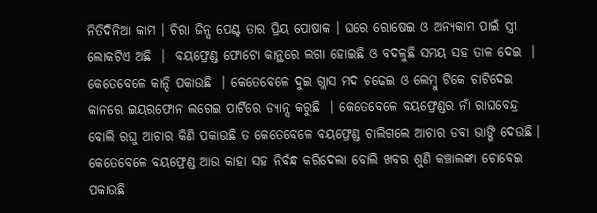ନିତିଦିନିଆ କାମ । ଚିରା ଜିନ୍ସ ପେଣ୍ଟ ତାର ପ୍ରିୟ ପୋଷାକ । ଘରେ ରୋଷେଇ ଓ ଅନ୍ୟକାମ ପାଇଁ ସ୍ତ୍ରୀ ଲୋକଟିଏ ଅଛି  ।  ବୟଫ୍ରେଣ୍ଡ ଫୋଟୋ କାନ୍ଥରେ ଲଗା ହୋଇଛି ଓ ବଦଳୁଛି ସମୟ ସହ ତାଳ ଦେଇ  ।  କେତେବେଳେ କାନ୍ଦି ପକାଉଛି  । କେତେବେଳେ ଦୁଇ ଗ୍ଲାସ ମଦ ଚଢେଇ ଓ ଲେମ୍ବୁ ଟିକେ ଚାଟିଦେଇ କାନରେ ଇୟରଫୋନ ଲଗେଇ ପାର୍ଟିରେ ଡ୍ୟାନ୍ସ କରୁଛି  । କେତେବେଳେ ବୟଫ୍ରେଣ୍ଡର ନାଁ ରାଘବେନ୍ଦ୍ର ବୋଲି ରଘୁ ଆଚାର କିଣି ପକାଉଛି ତ କେତେବେଳେ ବୟଫ୍ରେଣ୍ଡ ଚାଲିଗଲେ ଆଚାର ଡବା ଭାଙ୍ଗି ଦେଉଛି । କେତେବେଳେ ବୟଫ୍ରେଣ୍ଡ ଆଉ କାହା ସହ ନିର୍ବନ୍ଧ କରିଦେଲା ବୋଲି ଖବର ଶୁଣି କଞ୍ଚାଲଙ୍କା ଚୋବେଇ ପକାଉଛି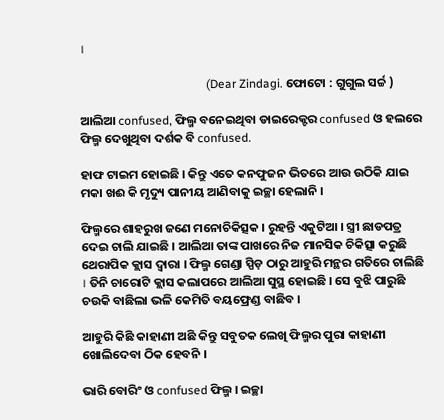।

                                          (Dear Zindagi. ଫୋଟୋ : ଗୁଗୁଲ ସର୍ଚ୍ଚ )

ଆଲିଆ confused, ଫିଲ୍ମ ବନେଇଥିବା ଡାଇରେକ୍ଟର confused ଓ ହଲରେ ଫିଲ୍ମ ଦେଖୁଥିବା ଦର୍ଶକ ବି confused.

ହାଫ ଟାଇମ ହୋଇଛି । କିନ୍ତୁ ଏତେ କନଫୁଜନ ଭିତରେ ଆଉ ଉଠିକି ଯାଇ ମକା ଖଈ କି ମୃଦ୍ୟୁ ପାନୀୟ ଆଣିବାକୁ ଇଚ୍ଛା ହେଲାନି ।

ଫିଲ୍ମରେ ଶାହରୁଖ ଜଣେ ମନୋଚିକିତ୍ସକ । ରୁହନ୍ତି ଏକୁଟିଆ । ସ୍ତ୍ରୀ ଛାଡପତ୍ର ଦେଇ ଚାଲି ଯାଇଛି । ଆଲିଆ ତାଙ୍କ ପାଖରେ ନିଜ ମାନସିକ ଚିକିତ୍ସା କରୁଛି ଥେରାପିକ କ୍ଲାସ ଦ୍ୱାରା । ଫିଲ୍ମ ଗେଣ୍ଡା ସ୍ପିଡ଼ ଠାରୁ ଆହୁରି ମନ୍ଥର ଗତିରେ ଚାଲିଛି । ତିନି ଚାରୋଟି କ୍ଲାସ କଲାପରେ ଆଲିଆ ସୁସ୍ଥ ହୋଇଛି । ସେ ବୁଝି ପାରୁଛି ଚଉକି ବାଛିଲା ଭଳି କେମିତି ବୟଫ୍ରେଣ୍ଡ ବାଛିବ ।

ଆହୁରି କିଛି କାହାଣୀ ଅଛି କିନ୍ତୁ ସବୁତକ ଲେଖି ଫିଲ୍ମର ପୁରା କାହାଣୀ ଖୋଲିଦେବା ଠିକ ହେବନି ।

ଭାରି ବୋରିଂ ଓ confused ଫିଲ୍ମ । ଇଚ୍ଛା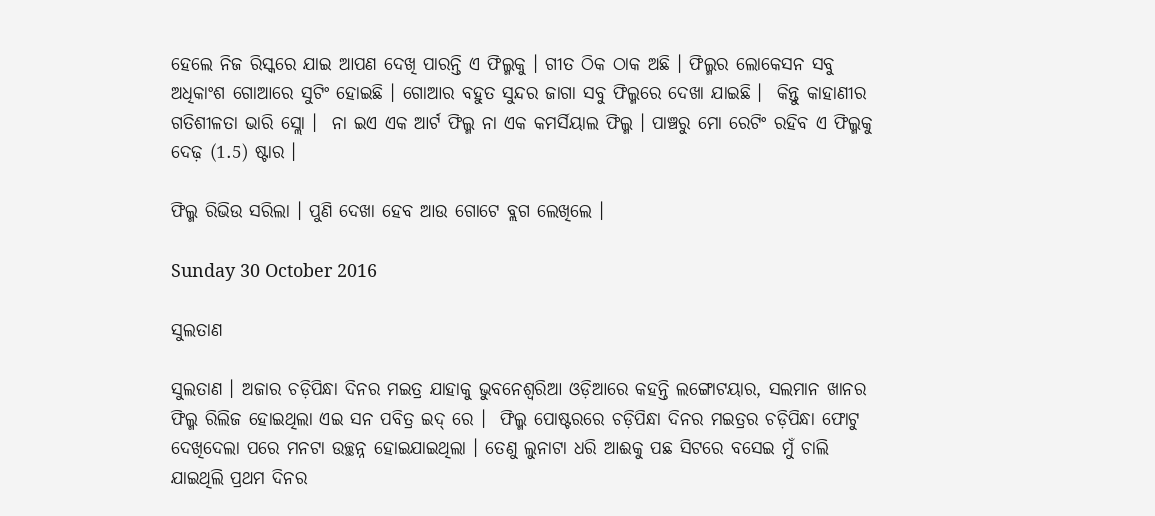ହେଲେ ନିଜ ରିସ୍କରେ ଯାଇ ଆପଣ ଦେଖି ପାରନ୍ତି ଏ ଫିଲ୍ମକୁ । ଗୀତ ଠିକ ଠାକ ଅଛି । ଫିଲ୍ମର ଲୋକେସନ ସବୁ ଅଧିକାଂଶ ଗୋଆରେ ସୁଟିଂ ହୋଇଛି । ଗୋଆର ବହୁତ ସୁନ୍ଦର ଜାଗା ସବୁ ଫିଲ୍ମରେ ଦେଖା ଯାଇଛି ।  କିନ୍ତୁ କାହାଣୀର ଗତିଶୀଳତା ଭାରି ସ୍ଲୋ ।  ନା ଇଏ ଏକ ଆର୍ଟ ଫିଲ୍ମ ନା ଏକ କମର୍ସିୟାଲ ଫିଲ୍ମ । ପାଞ୍ଚରୁ ମୋ ରେଟିଂ ରହିବ ଏ ଫିଲ୍ମକୁ ଦେଢ଼ (1.5) ଷ୍ଟାର ।

ଫିଲ୍ମ ରିଭିଉ ସରିଲା । ପୁଣି ଦେଖା ହେବ ଆଉ ଗୋଟେ ବ୍ଲଗ ଲେଖିଲେ ।

Sunday 30 October 2016

ସୁଲତାଣ

ସୁଲତାଣ । ଅଜାର ଚଡ଼ିପିନ୍ଧା ଦିନର ମଇତ୍ର ଯାହାକୁ ଭୁବନେଶ୍ଵରିଆ ଓଡ଼ିଆରେ କହନ୍ତି ଲଙ୍ଗୋଟୟାର, ସଲମାନ ଖାନର ଫିଲ୍ମ ରିଲିଜ ହୋଇଥିଲା ଏଇ ସନ ପବିତ୍ର ଇଦ୍ ରେ ।  ଫିଲ୍ମ ପୋଷ୍ଟରରେ ଚଡ଼ିପିନ୍ଧା ଦିନର ମଇତ୍ରର ଚଡ଼ିପିନ୍ଧା ଫୋଟୁ ଦେଖିଦେଲା ପରେ ମନଟା ଉଚ୍ଛନ୍ନ ହୋଇଯାଇଥିଲା । ତେଣୁ ଲୁନାଟା ଧରି ଆଈକୁ ପଛ ସିଟରେ ବସେଇ ମୁଁ ଚାଲି ଯାଇଥିଲି ପ୍ରଥମ ଦିନର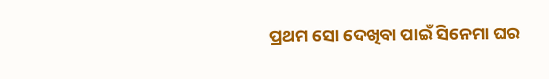ପ୍ରଥମ ସୋ ଦେଖିବା ପାଇଁ ସିନେମା ଘର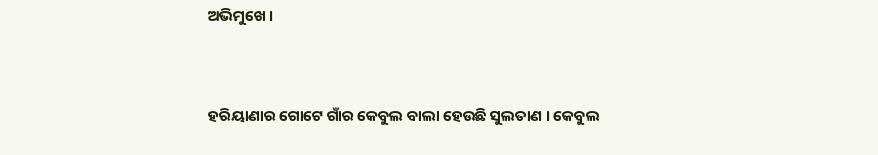ଅଭିମୁଖେ ।


ହରିୟାଣାର ଗୋଟେ ଗାଁର କେବୁଲ ବାଲା ହେଉଛି ସୁଲତାଣ । କେବୁଲ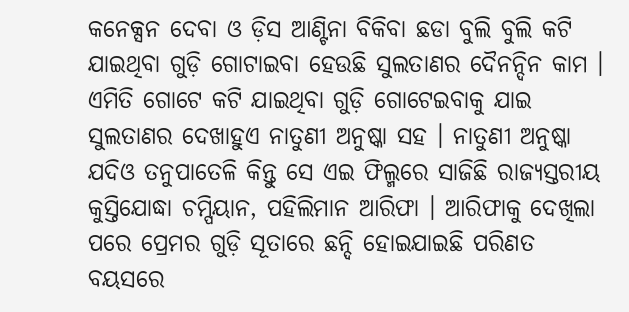କନେକ୍ସନ ଦେବା ଓ ଡ଼ିସ ଆଣ୍ଟିନା ବିକିବା ଛଡା ବୁଲି ବୁଲି କଟି ଯାଇଥିବା ଗୁଡ଼ି ଗୋଟାଇବା ହେଉଛି ସୁଲତାଣର ଦୈନନ୍ଦିନ କାମ । ଏମିତି ଗୋଟେ କଟି ଯାଇଥିବା ଗୁଡ଼ି ଗୋଟେଇବାକୁ ଯାଇ ସୁଲତାଣର ଦେଖାହୁଏ ନାତୁଣୀ ଅନୁଷ୍କା ସହ । ନାତୁଣୀ ଅନୁଷ୍କା ଯଦିଓ ତନୁପାତେଳି କିନ୍ତୁ ସେ ଏଇ ଫିଲ୍ମରେ ସାଜିଛି ରାଜ୍ୟସ୍ତରୀୟ କୁସ୍ତିଯୋଦ୍ଧା ଚମ୍ପିୟାନ, ପହିଲିମାନ ଆରିଫା । ଆରିଫାକୁ ଦେଖିଲା ପରେ ପ୍ରେମର ଗୁଡ଼ି ସୂତାରେ ଛନ୍ଦି ହୋଇଯାଇଛି ପରିଣତ ବୟସରେ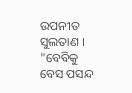ଉପନୀତ ସୁଲତାଣ । "ବେବିକୁ ବେସ ପସନ୍ଦ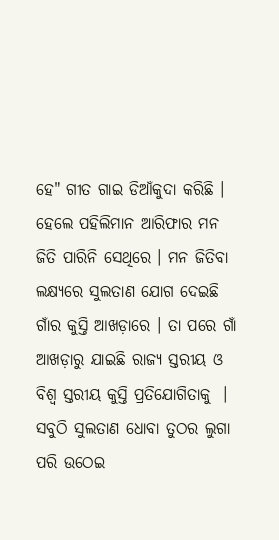ହେ" ଗୀତ ଗାଇ ଡିଆଁକୁଦା କରିଛି । ହେଲେ ପହିଲିମାନ ଆରିଫାର ମନ ଜିତି ପାରିନି ସେଥିରେ । ମନ ଜିତିବା ଲକ୍ଷ୍ୟରେ ସୁଲତାଣ ଯୋଗ ଦେଇଛି ଗାଁର କୁସ୍ତି ଆଖଡ଼ାରେ । ତା ପରେ ଗାଁ ଆଖଡ଼ାରୁ ଯାଇଛି ରାଜ୍ୟ ସ୍ତରୀୟ ଓ ବିଶ୍ୱ ସ୍ତରୀୟ କୁସ୍ତି ପ୍ରତିଯୋଗିତାକୁ  । ସବୁଠି ସୁଲତାଣ ଧୋବା ତୁଠର ଲୁଗା ପରି ଉଠେଇ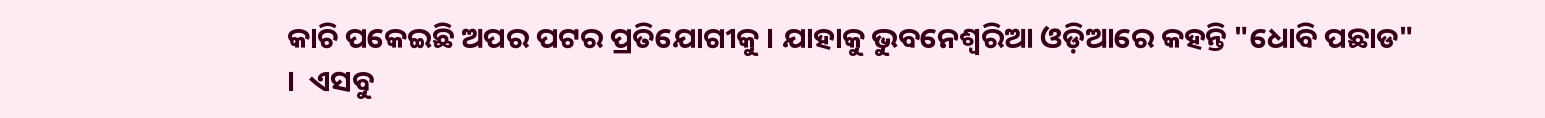କାଚି ପକେଇଛି ଅପର ପଟର ପ୍ରତିଯୋଗୀକୁ । ଯାହାକୁ ଭୁବନେଶ୍ଵରିଆ ଓଡ଼ିଆରେ କହନ୍ତି "ଧୋବି ପଛାଡ" ।  ଏସବୁ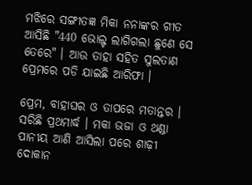ମଝିରେ ସଙ୍ଗୀତଜ୍ଞ ମିକା ନନାଙ୍କର ଗୀତ ଆସିଛି "440 ଭୋଲ୍ଟ ଲାଗିଗଲା ଛୁଣେ ସେ ତେରେ" । ଆଉ ତାହା ସହିତ ସୁଲତାଣ ପ୍ରେମରେ ପଡି ଯାଇଛି ଆରିଫା ।

ପ୍ରେମ, ବାହାଘର ଓ ତାପରେ ମତାନ୍ତର । ସରିଛି ପ୍ରଥମାର୍ଦ୍ଧ । ମକା ଭଜା ଓ ଥଣ୍ଡା ପାନୀୟ ଆଣି ଆସିଲା ପରେ ଶାଢ଼ୀ ଦୋକାନ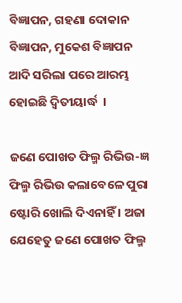ବିଜ୍ଞାପନ, ଗହଣା ଦୋକାନ ବିଜ୍ଞାପନ, ମୁକେଶ ବିଜ୍ଞାପନ ଆଦି ସରିଲା ପରେ ଆରମ୍ଭ ହୋଇଛି ଦ୍ଵିତୀୟାର୍ଦ୍ଧ  ।

ଜଣେ ପୋଖତ ଫିଲ୍ମ ରିଭିଉ-ଜ୍ଞ ଫିଲ୍ମ ରିଭିଉ କଲାବେଳେ ପୁରା ଷ୍ଟୋରି ଖୋଲି ଦିଏନାହିଁ । ଅଜା ଯେହେତୁ ଜଣେ ପୋଖତ ଫିଲ୍ମ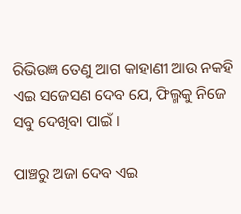ରିଭିଉଜ୍ଞ ତେଣୁ ଆଗ କାହାଣୀ ଆଉ ନକହି ଏଇ ସଜେସଣ ଦେବ ଯେ, ଫିଲ୍ମକୁ ନିଜେ ସବୁ ଦେଖିବା ପାଇଁ ।

ପାଞ୍ଚରୁ ଅଜା ଦେବ ଏଇ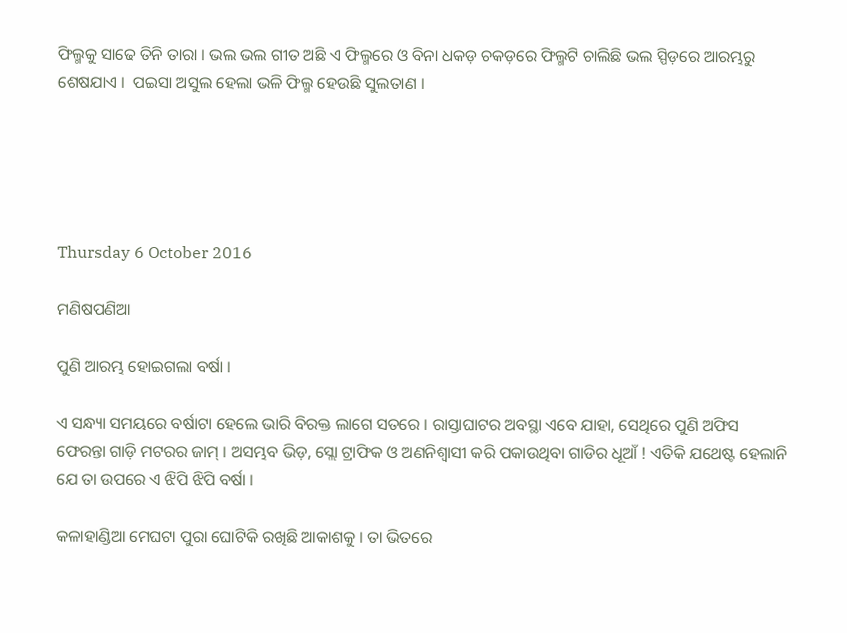ଫିଲ୍ମକୁ ସାଢେ ତିନି ତାରା । ଭଲ ଭଲ ଗୀତ ଅଛି ଏ ଫିଲ୍ମରେ ଓ ବିନା ଧକଡ଼ ଚକଡ଼ରେ ଫିଲ୍ମଟି ଚାଲିଛି ଭଲ ସ୍ପିଡ଼ରେ ଆରମ୍ଭରୁ ଶେଷଯାଏ ।  ପଇସା ଅସୁଲ ହେଲା ଭଳି ଫିଲ୍ମ ହେଉଛି ସୁଲତାଣ ।





Thursday 6 October 2016

ମଣିଷପଣିଆ

ପୁଣି ଆରମ୍ଭ ହୋଇଗଲା ବର୍ଷା ।

ଏ ସନ୍ଧ୍ୟା ସମୟରେ ବର୍ଷାଟା ହେଲେ ଭାରି ବିରକ୍ତ ଲାଗେ ସତରେ । ରାସ୍ତାଘାଟର ଅବସ୍ଥା ଏବେ ଯାହା, ସେଥିରେ ପୁଣି ଅଫିସ ଫେରନ୍ତା ଗାଡ଼ି ମଟରର ଜାମ୍ । ଅସମ୍ଭବ ଭିଡ଼, ସ୍ଲୋ ଟ୍ରାଫିକ ଓ ଅଣନିଶ୍ଵାସୀ କରି ପକାଉଥିବା ଗାଡିର ଧୂଆଁ ! ଏତିକି ଯଥେଷ୍ଟ ହେଲାନି ଯେ ତା ଉପରେ ଏ ଝିପି ଝିପି ବର୍ଷା ।

କଳାହାଣ୍ଡିଆ ମେଘଟା ପୁରା ଘୋଟିକି ରଖିଛି ଆକାଶକୁ । ତା ଭିତରେ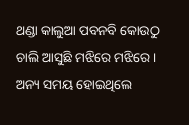ଥଣ୍ଡା କାଲୁଆ ପବନବି କୋଉଠୁ ଚାଲି ଆସୁଛି ମଝିରେ ମଝିରେ । ଅନ୍ୟ ସମୟ ହୋଇଥିଲେ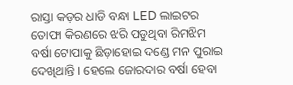ରାସ୍ତା କଡ଼ର ଧାଡି ବନ୍ଧା LED ଲାଇଟର ତୋଫା କିରଣରେ ଝରି ପଡୁଥିବା ରିମଝିମ ବର୍ଷା ଟୋପାକୁ ଛିଡ଼ାହୋଇ ଦଣ୍ଡେ ମନ ପୁରାଇ ଦେଖିଥାନ୍ତି । ହେଲେ ଜୋରଦାର ବର୍ଷା ହେବା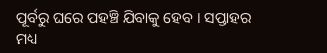ପୂର୍ବରୁ ଘରେ ପହଞ୍ଚି ଯିବାକୁ ହେବ । ସପ୍ତାହର ମଧ୍ୟ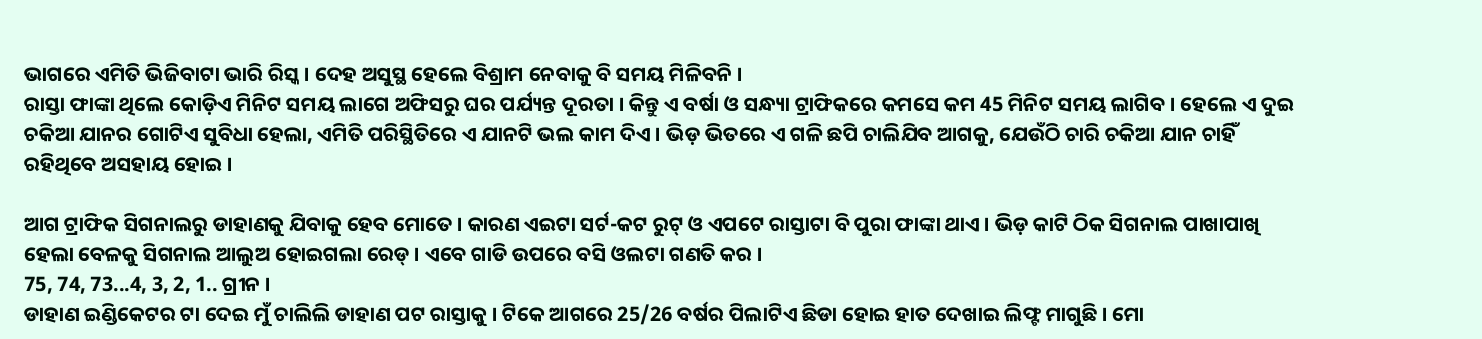ଭାଗରେ ଏମିତି ଭିଜିବାଟା ଭାରି ରିସ୍କ । ଦେହ ଅସୁସ୍ଥ ହେଲେ ବିଶ୍ରାମ ନେବାକୁ ବି ସମୟ ମିଳିବନି ।
ରାସ୍ତା ଫାଙ୍କା ଥିଲେ କୋଡ଼ିଏ ମିନିଟ ସମୟ ଲାଗେ ଅଫିସରୁ ଘର ପର୍ଯ୍ୟନ୍ତ ଦୂରତା । କିନ୍ତୁ ଏ ବର୍ଷା ଓ ସନ୍ଧ୍ୟା ଟ୍ରାଫିକରେ କମସେ କମ 45 ମିନିଟ ସମୟ ଲାଗିବ । ହେଲେ ଏ ଦୁଇ ଚକିଆ ଯାନର ଗୋଟିଏ ସୁବିଧା ହେଲା, ଏମିତି ପରିସ୍ଥିତିରେ ଏ ଯାନଟି ଭଲ କାମ ଦିଏ । ଭିଡ଼ ଭିତରେ ଏ ଗଳି ଛପି ଚାଲିଯିବ ଆଗକୁ, ଯେଉଁଠି ଚାରି ଚକିଆ ଯାନ ଚାହିଁ ରହିଥିବେ ଅସହାୟ ହୋଇ ।

ଆଗ ଟ୍ରାଫିକ ସିଗନାଲରୁ ଡାହାଣକୁ ଯିବାକୁ ହେବ ମୋତେ । କାରଣ ଏଇଟା ସର୍ଟ-କଟ ରୁଟ୍ ଓ ଏପଟେ ରାସ୍ତାଟା ବି ପୁରା ଫାଙ୍କା ଥାଏ । ଭିଡ଼ କାଟି ଠିକ ସିଗନାଲ ପାଖାପାଖି ହେଲା ବେଳକୁ ସିଗନାଲ ଆଲୁଅ ହୋଇଗଲା ରେଡ୍ । ଏବେ ଗାଡି ଉପରେ ବସି ଓଲଟା ଗଣତି କର ।
75, 74, 73...4, 3, 2, 1.. ଗ୍ରୀନ ।
ଡାହାଣ ଇଣ୍ଡିକେଟର ଟା ଦେଇ ମୁଁ ଚାଲିଲି ଡାହାଣ ପଟ ରାସ୍ତାକୁ । ଟିକେ ଆଗରେ 25/26 ବର୍ଷର ପିଲାଟିଏ ଛିଡା ହୋଇ ହାତ ଦେଖାଇ ଲିଫ୍ଟ ମାଗୁଛି । ମୋ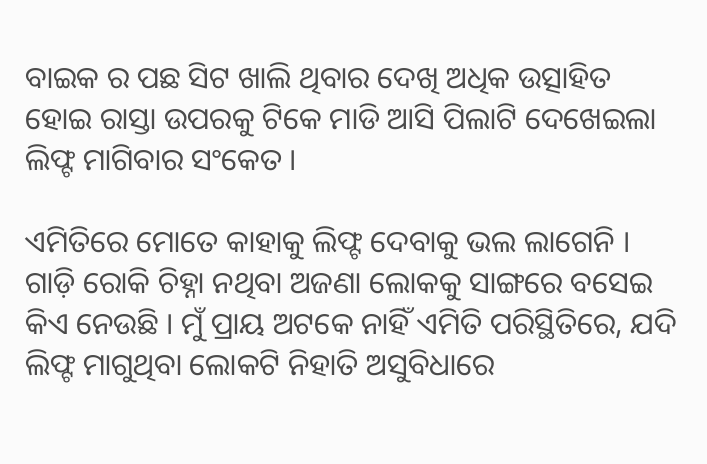ବାଇକ ର ପଛ ସିଟ ଖାଲି ଥିବାର ଦେଖି ଅଧିକ ଉତ୍ସାହିତ ହୋଇ ରାସ୍ତା ଉପରକୁ ଟିକେ ମାଡି ଆସି ପିଲାଟି ଦେଖେଇଲା ଲିଫ୍ଟ ମାଗିବାର ସଂକେତ ।

ଏମିତିରେ ମୋତେ କାହାକୁ ଲିଫ୍ଟ ଦେବାକୁ ଭଲ ଲାଗେନି । ଗାଡ଼ି ରୋକି ଚିହ୍ନା ନଥିବା ଅଜଣା ଲୋକକୁ ସାଙ୍ଗରେ ବସେଇ କିଏ ନେଉଛି । ମୁଁ ପ୍ରାୟ ଅଟକେ ନାହିଁ ଏମିତି ପରିସ୍ଥିତିରେ, ଯଦି ଲିଫ୍ଟ ମାଗୁଥିବା ଲୋକଟି ନିହାତି ଅସୁବିଧାରେ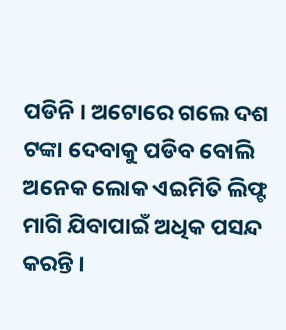ପଡିନି । ଅଟୋରେ ଗଲେ ଦଶ ଟଙ୍କା ଦେବାକୁ ପଡିବ ବୋଲି ଅନେକ ଲୋକ ଏଇମିତି ଲିଫ୍ଟ ମାଗି ଯିବାପାଇଁ ଅଧିକ ପସନ୍ଦ କରନ୍ତି ।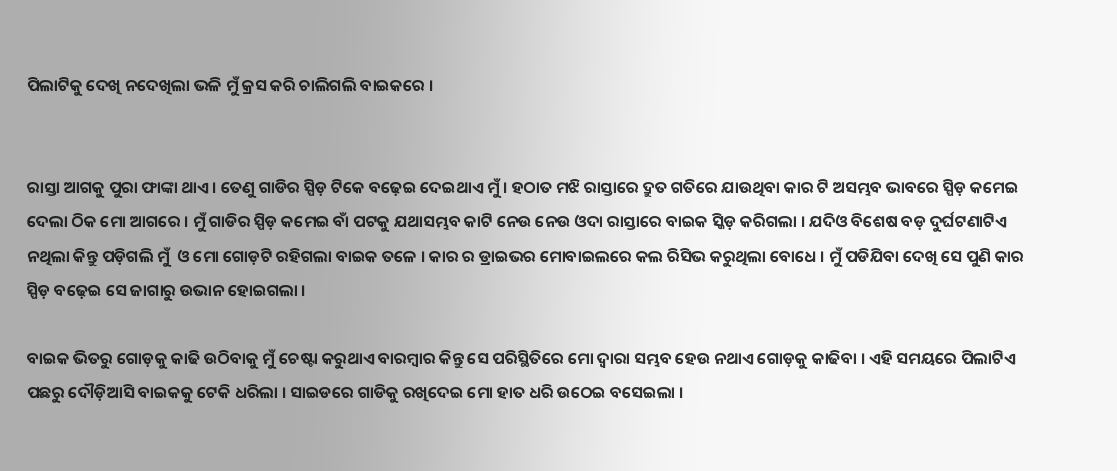ପିଲାଟିକୁ ଦେଖି ନଦେଖିଲା ଭଳି ମୁଁ କ୍ରସ କରି ଚାଲିଗଲି ବାଇକରେ ।


ରାସ୍ତା ଆଗକୁ ପୁରା ଫାଙ୍କା ଥାଏ । ତେଣୁ ଗାଡିର ସ୍ପିଡ଼ ଟିକେ ବଢ଼େଇ ଦେଇଥାଏ ମୁଁ । ହଠାତ ମଝି ରାସ୍ତାରେ ଦ୍ରୁତ ଗତିରେ ଯାଉଥିବା କାର ଟି ଅସମ୍ଭବ ଭାବରେ ସ୍ପିଡ଼ କମେଇ ଦେଲା ଠିକ ମୋ ଆଗରେ । ମୁଁ ଗାଡିର ସ୍ପିଡ଼ କମେଇ ବାଁ ପଟକୁ ଯଥାସମ୍ଭବ କାଟି ନେଉ ନେଉ ଓଦା ରାସ୍ତାରେ ବାଇକ ସ୍କିଡ଼ କରିଗଲା । ଯଦିଓ ବିଶେଷ ବଡ଼ ଦୁର୍ଘଟଣାଟିଏ ନଥିଲା କିନ୍ତୁ ପଡ଼ିଗଲି ମୁଁ  ଓ ମୋ ଗୋଡ଼ଟି ରହିଗଲା ବାଇକ ତଳେ । କାର ର ଡ୍ରାଇଭର ମୋବାଇଲରେ କଲ ରିସିଭ କରୁଥିଲା ବୋଧେ । ମୁଁ ପଡିଯିବା ଦେଖି ସେ ପୁଣି କାର ସ୍ପିଡ଼ ବଢ଼େଇ ସେ ଜାଗାରୁ ଉଭାନ ହୋଇଗଲା ।

ବାଇକ ଭିତରୁ ଗୋଡ଼କୁ କାଢି ଉଠିବାକୁ ମୁଁ ଚେଷ୍ଟା କରୁଥାଏ ବାରମ୍ବାର କିନ୍ତୁ ସେ ପରିସ୍ଥିତିରେ ମୋ ଦ୍ୱାରା ସମ୍ଭବ ହେଉ ନଥାଏ ଗୋଡ଼କୁ କାଢିବା । ଏହି ସମୟରେ ପିଲାଟିଏ ପଛରୁ ଦୌଡ଼ିଆସି ବାଇକକୁ ଟେକି ଧରିଲା । ସାଇଡରେ ଗାଡିକୁ ରଖିଦେଇ ମୋ ହାତ ଧରି ଉଠେଇ ବସେଇଲା ।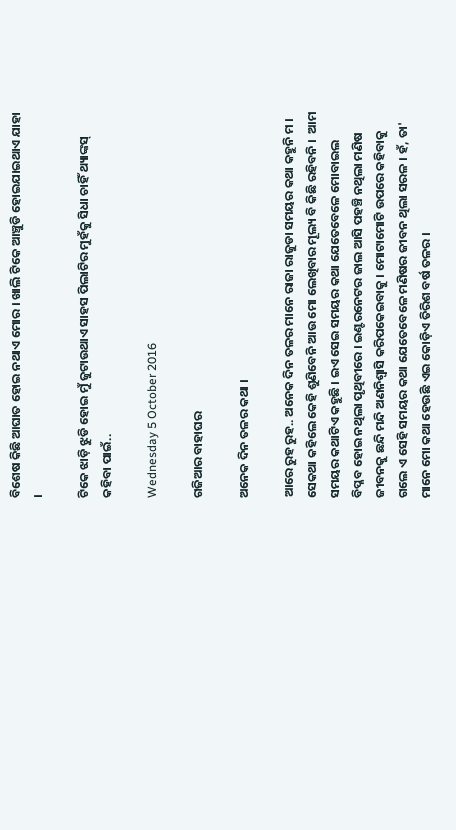ବିଶେଷ କିଛି ଆଘାତ ହୋଇ ନଥାଏ ମୋର । ଖାଲି ଟିକେ ଆଞ୍ଚୁଡି ହୋଇଯାଇଥାଏ ଯାହା ।

ଟିକେ ଝାଡ଼ି ଝୁଡି ହୋଇ ମୁଁ ଜୁଟାଉଥାଏ ସାହସ ପିଲାଟିର ମୁହଁକୁ ସିଧା ଚାହିଁ ଥ୍ୟାଙ୍କସ୍ କହିବା ପାଇଁ..

Wednesday 5 October 2016

ଗଜିଆର ବାହାଘର

ଅନେକ ଦିନ ତଳର କଥା ।

ଆରେ ରୁହ ରୁହ.. ଅନେକ ଦିନ ତଳର ମାନେ ରାଜା ରାଜୁଡା ସମୟର କଥା କହୁନି ମ । ସେକଥା କହିଲେ କେହି ଶୁଣିବେନି ଆଉ ମୋ ଲେଖିବାର ମୂଲ୍ୟ ବି କିଛି ରହିବନି ।  ଆମ ସମୟର କଥାଟିଏ କହୁଛି । ଇଏ ସେଇ ସମୟର କଥା ଯେତେବେଳେ ମୋବାଇଲ ବିପ୍ଳବ ହୋଇ ନଥିଲା ପୃଥିବୀରେ । ଇଣ୍ଟରନେଟର ଜାଲ ଆସି ପହଞ୍ଚି ନଥିଲା ମଣିଷ ଜୀବନକୁ ଛନ୍ଦି ମନ୍ଦି ଅଣନିଶ୍ୱାସି କରିପକେଇବାକୁ । ମୋଟାମୋଟି ଉପରେ କହିବାକୁ ଗଲେ ଏ ସେହି ସମୟର କଥା ଯେତେବେଳେ ମଣିଷର ଜୀବନ ଥିଲା ସରଳ । ହଁ, ତା' ମାନେ ମୋ କଥା ହେଉଛି ଏଇ କୋଡ଼ିଏ ତିରିଶ ବର୍ଷ ତଳର ।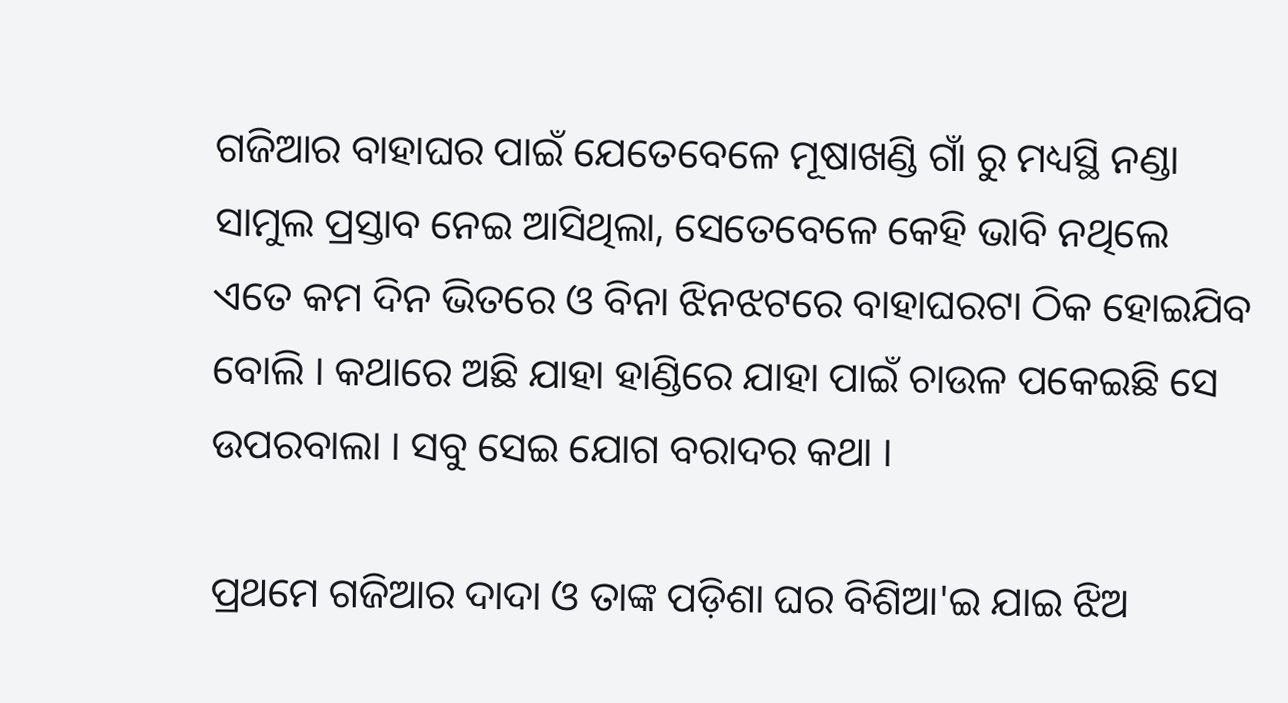ଗଜିଆର ବାହାଘର ପାଇଁ ଯେତେବେଳେ ମୂଷାଖଣ୍ଡି ଗାଁ ରୁ ମଧ୍ୟସ୍ଥି ନଣ୍ଡା ସାମୁଲ ପ୍ରସ୍ତାବ ନେଇ ଆସିଥିଲା, ସେତେବେଳେ କେହି ଭାବି ନଥିଲେ ଏତେ କମ ଦିନ ଭିତରେ ଓ ବିନା ଝିନଝଟରେ ବାହାଘରଟା ଠିକ ହୋଇଯିବ ବୋଲି । କଥାରେ ଅଛି ଯାହା ହାଣ୍ଡିରେ ଯାହା ପାଇଁ ଚାଉଳ ପକେଇଛି ସେ ଉପରବାଲା । ସବୁ ସେଇ ଯୋଗ ବରାଦର କଥା ।

ପ୍ରଥମେ ଗଜିଆର ଦାଦା ଓ ତାଙ୍କ ପଡ଼ିଶା ଘର ବିଶିଆ'ଇ ଯାଇ ଝିଅ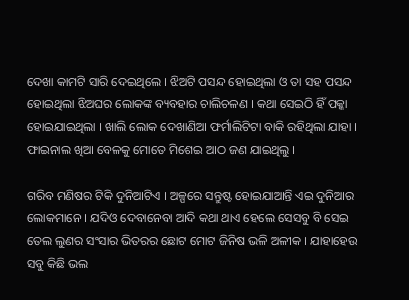ଦେଖା କାମଟି ସାରି ଦେଇଥିଲେ । ଝିଅଟି ପସନ୍ଦ ହୋଇଥିଲା ଓ ତା ସହ ପସନ୍ଦ ହୋଇଥିଲା ଝିଅଘର ଲୋକଙ୍କ ବ୍ୟବହାର ଚାଲିଚଳଣ । କଥା ସେଇଠି ହିଁ ପକ୍କା ହୋଇଯାଇଥିଲା । ଖାଲି ଲୋକ ଦେଖାଣିଆ ଫର୍ମାଲିଟିଟା ବାକି ରହିଥିଲା ଯାହା । ଫାଇନାଲ ଖିଆ ବେଳକୁ ମୋତେ ମିଶେଇ ଆଠ ଜଣ ଯାଇଥିଲୁ ।

ଗରିବ ମଣିଷର ଟିକି ଦୁନିଆଟିଏ । ଅଳ୍ପରେ ସନ୍ତୁଷ୍ଟ ହୋଇଯାଆନ୍ତି ଏଇ ଦୁନିଆର ଲୋକମାନେ । ଯଦିଓ ଦେବାନେବା ଆଦି କଥା ଥାଏ ହେଲେ ସେସବୁ ବି ସେଇ ତେଲ ଲୁଣର ସଂସାର ଭିତରର ଛୋଟ ମୋଟ ଜିନିଷ ଭଳି ଅଳୀକ । ଯାହାହେଉ ସବୁ କିଛି ଭଲ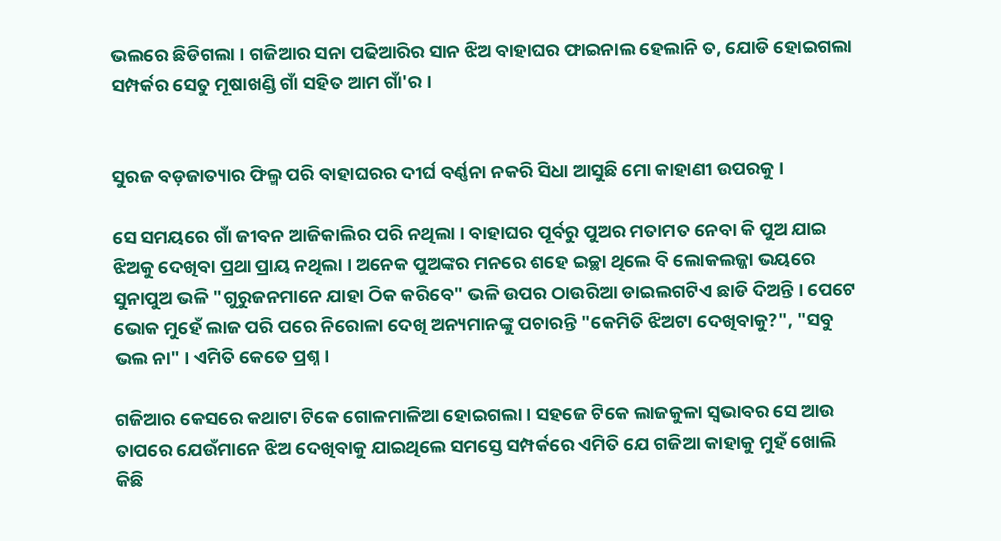ଭଲରେ ଛିଡିଗଲା । ଗଜିଆର ସନା ପଢିଆରିର ସାନ ଝିଅ ବାହାଘର ଫାଇନାଲ ହେଲାନି ତ, ଯୋଡି ହୋଇଗଲା ସମ୍ପର୍କର ସେତୁ ମୂଷାଖଣ୍ଡି ଗାଁ ସହିତ ଆମ ଗାଁ'ର ।


ସୁରଜ ବଡ଼ଜାତ୍ୟାର ଫିଲ୍ମ ପରି ବାହାଘରର ଦୀର୍ଘ ବର୍ଣ୍ଣନା ନକରି ସିଧା ଆସୁଛି ମୋ କାହାଣୀ ଉପରକୁ ।

ସେ ସମୟରେ ଗାଁ ଜୀବନ ଆଜିକାଲିର ପରି ନଥିଲା । ବାହାଘର ପୂର୍ବରୁ ପୁଅର ମତାମତ ନେବା କି ପୁଅ ଯାଇ ଝିଅକୁ ଦେଖିବା ପ୍ରଥା ପ୍ରାୟ ନଥିଲା । ଅନେକ ପୁଅଙ୍କର ମନରେ ଶହେ ଇଚ୍ଛା ଥିଲେ ବି ଲୋକଲଜ୍ଜା ଭୟରେ ସୁନାପୁଅ ଭଳି "ଗୁରୁଜନମାନେ ଯାହା ଠିକ କରିବେ" ଭଳି ଉପର ଠାଉରିଆ ଡାଇଲଗଟିଏ ଛାଡି ଦିଅନ୍ତି । ପେଟେ ଭୋକ ମୁହେଁ ଲାଜ ପରି ପରେ ନିରୋଳା ଦେଖି ଅନ୍ୟମାନଙ୍କୁ ପଚାରନ୍ତି "କେମିତି ଝିଅଟା ଦେଖିବାକୁ?", "ସବୁ ଭଲ ନା" । ଏମିତି କେତେ ପ୍ରଶ୍ନ ।

ଗଜିଆର କେସରେ କଥାଟା ଟିକେ ଗୋଳମାଳିଆ ହୋଇଗଲା । ସହଜେ ଟିକେ ଲାଜକୁଳା ସ୍ଵଭାବର ସେ ଆଉ ତାପରେ ଯେଉଁମାନେ ଝିଅ ଦେଖିବାକୁ ଯାଇଥିଲେ ସମସ୍ତେ ସମ୍ପର୍କରେ ଏମିତି ଯେ ଗଜିଆ କାହାକୁ ମୁହଁ ଖୋଲି କିଛି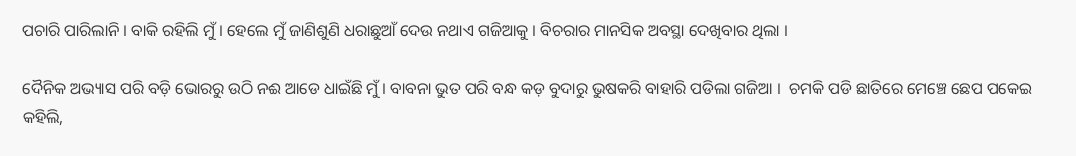ପଚାରି ପାରିଲାନି । ବାକି ରହିଲି ମୁଁ । ହେଲେ ମୁଁ ଜାଣିଶୁଣି ଧରାଛୁଆଁ ଦେଉ ନଥାଏ ଗଜିଆକୁ । ବିଚରାର ମାନସିକ ଅବସ୍ଥା ଦେଖିବାର ଥିଲା ।

ଦୈନିକ ଅଭ୍ୟାସ ପରି ବଡ଼ି ଭୋରରୁ ଉଠି ନଈ ଆଡେ ଧାଇଁଛି ମୁଁ । ବାବନା ଭୁତ ପରି ବନ୍ଧ କଡ଼ ବୁଦାରୁ ଭୁଷକରି ବାହାରି ପଡିଲା ଗଜିଆ ।  ଚମକି ପଡି ଛାତିରେ ମେଞ୍ଚେ ଛେପ ପକେଇ କହିଲି,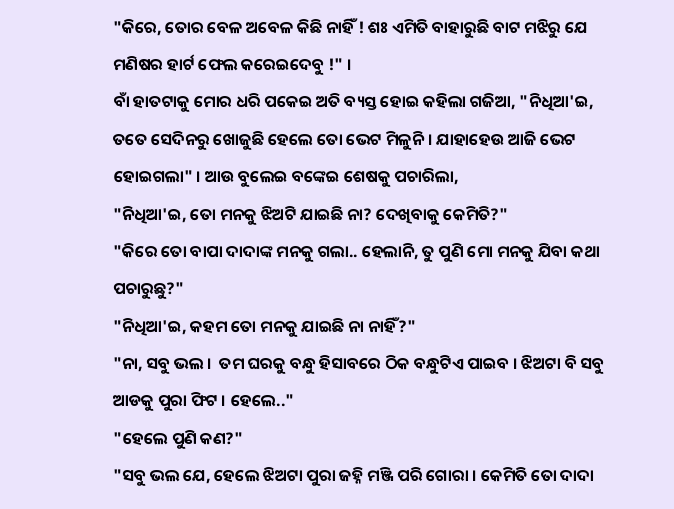"କିରେ, ତୋର ବେଳ ଅବେଳ କିଛି ନାହିଁ ! ଶଃ ଏମିତି ବାହାରୁଛି ବାଟ ମଝିରୁ ଯେ ମଣିଷର ହାର୍ଟ ଫେଲ କରେଇଦେବୁ !" ।
ବାଁ ହାତଟାକୁ ମୋର ଧରି ପକେଇ ଅତି ବ୍ୟସ୍ତ ହୋଇ କହିଲା ଗଜିଆ, "ନିଧିଆ'ଇ, ତତେ ସେଦିନରୁ ଖୋଜୁଛି ହେଲେ ତୋ ଭେଟ ମିଳୁନି । ଯାହାହେଉ ଆଜି ଭେଟ ହୋଇଗଲା" । ଆଉ ବୁଲେଇ ବଙ୍କେଇ ଶେଷକୁ ପଚାରିଲା,
"ନିଧିଆ'ଇ, ତୋ ମନକୁ ଝିଅଟି ଯାଇଛି ନା? ଦେଖିବାକୁ କେମିତି?"
"କିରେ ତୋ ବାପା ଦାଦାଙ୍କ ମନକୁ ଗଲା.. ହେଲାନି, ତୁ ପୁଣି ମୋ ମନକୁ ଯିବା କଥା ପଚାରୁଛୁ?"
"ନିଧିଆ'ଇ, କହମ ତୋ ମନକୁ ଯାଇଛି ନା ନାହିଁ?"
"ନା, ସବୁ ଭଲ ।  ତମ ଘରକୁ ବନ୍ଧୁ ହିସାବରେ ଠିକ ବନ୍ଧୁଟିଏ ପାଇବ । ଝିଅଟା ବି ସବୁ ଆଡକୁ ପୁରା ଫିଟ । ହେଲେ.."
"ହେଲେ ପୁଣି କଣ?"
"ସବୁ ଭଲ ଯେ, ହେଲେ ଝିଅଟା ପୁରା ଜହ୍ନି ମଞ୍ଜି ପରି ଗୋରା । କେମିତି ତୋ ଦାଦା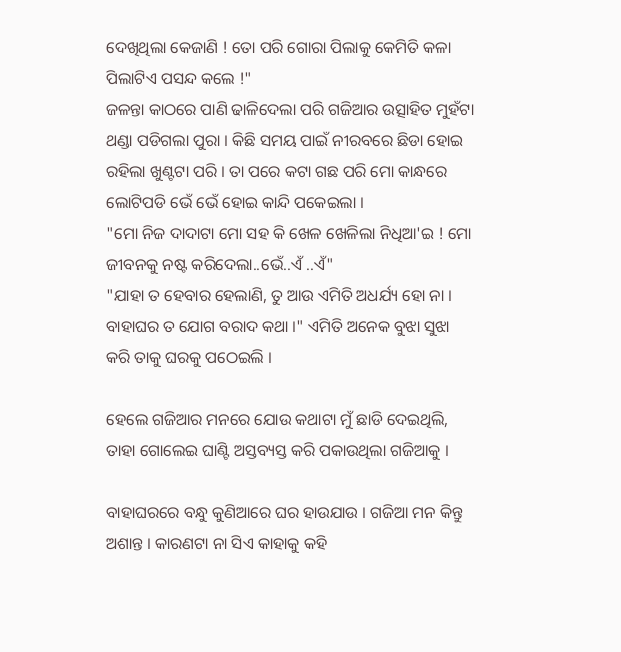ଦେଖିଥିଲା କେଜାଣି ! ତୋ ପରି ଗୋରା ପିଲାକୁ କେମିତି କଳା ପିଲାଟିଏ ପସନ୍ଦ କଲେ !"
ଜଳନ୍ତା କାଠରେ ପାଣି ଢାଳିଦେଲା ପରି ଗଜିଆର ଉତ୍ସାହିତ ମୁହଁଟା ଥଣ୍ଡା ପଡିଗଲା ପୁରା । କିଛି ସମୟ ପାଇଁ ନୀରବରେ ଛିଡା ହୋଇ ରହିଲା ଖୁଣ୍ଟଟା ପରି । ତା ପରେ କଟା ଗଛ ପରି ମୋ କାନ୍ଧରେ ଲୋଟିପଡି ଭେଁ ଭେଁ ହୋଇ କାନ୍ଦି ପକେଇଲା ।
"ମୋ ନିଜ ଦାଦାଟା ମୋ ସହ କି ଖେଳ ଖେଳିଲା ନିଧିଆ'ଇ ! ମୋ ଜୀବନକୁ ନଷ୍ଟ କରିଦେଲା..ଭେଁ..ଏଁ ..ଏଁ"
"ଯାହା ତ ହେବାର ହେଲାଣି, ତୁ ଆଉ ଏମିତି ଅଧର୍ଯ୍ୟ ହୋ ନା । ବାହାଘର ତ ଯୋଗ ବରାଦ କଥା ।" ଏମିତି ଅନେକ ବୁଝା ସୁଝା କରି ତାକୁ ଘରକୁ ପଠେଇଲି ।

ହେଲେ ଗଜିଆର ମନରେ ଯୋଉ କଥାଟା ମୁଁ ଛାଡି ଦେଇଥିଲି, ତାହା ଗୋଲେଇ ଘାଣ୍ଟି ଅସ୍ତବ୍ୟସ୍ତ କରି ପକାଉଥିଲା ଗଜିଆକୁ ।

ବାହାଘରରେ ବନ୍ଧୁ କୁଣିଆରେ ଘର ହାଉଯାଉ । ଗଜିଆ ମନ କିନ୍ତୁ ଅଶାନ୍ତ । କାରଣଟା ନା ସିଏ କାହାକୁ କହି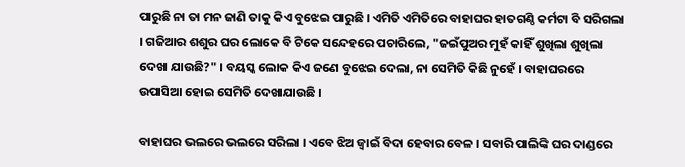ପାରୁଛି ନା ତା ମନ ଜାଣି ତାକୁ କିଏ ବୁଝେଇ ପାରୁଛି । ଏମିତି ଏମିତିରେ ବାହାଘର ହାତଗଣ୍ଠି କର୍ମଟା ବି ସରିଗଲା । ଗଜିଆର ଶଶୁର ଘର ଲୋକେ ବି ଟିକେ ସନ୍ଦେହରେ ପଚାରିଲେ, "ଜଇଁପୁଅର ମୁହଁ କାହିଁ ଶୁଖିଲା ଶୁଖିଲା ଦେଖା ଯାଉଛି?" । ବୟସ୍କ ଲୋକ କିଏ ଜଣେ ବୁଝେଇ ଦେଲା, ନା ସେମିତି କିଛି ନୁହେଁ । ବାହାଘରରେ ଉପାସିଆ ହୋଇ ସେମିତି ଦେଖାଯାଉଛି ।

ବାହାଘର ଭଲରେ ଭଲରେ ସରିଲା । ଏବେ ଝିଅ ଜ୍ବାଇଁ ବିଦା ହେବାର ବେଳ । ସବାରି ପାଲିଙ୍କି ଘର ଦାଣ୍ଡରେ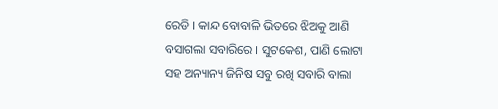ରେଡି । କାନ୍ଦ ବୋବାଳି ଭିତରେ ଝିଅକୁ ଆଣି ବସାଗଲା ସବାରିରେ । ସୁଟକେଶ, ପାଣି ଲୋଟା ସହ ଅନ୍ୟାନ୍ୟ ଜିନିଷ ସବୁ ରଖି ସବାରି ବାଲା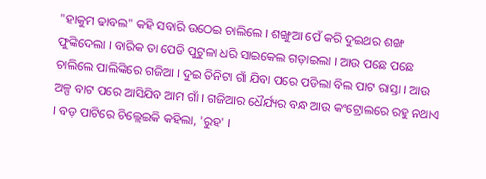"ହାକୁମ ଢାବଲ" କହି ସବାରି ଉଠେଇ ଚାଲିଲେ । ଶଙ୍ଖୁଆ ପେଁ କରି ଦୁଇଥର ଶଙ୍ଖ ଫୁଙ୍କିଦେଲା । ବାରିକ ତା ପେଡି ପୁଟୁଳା ଧରି ସାଇକେଲ ଗଡ଼ାଇଲା । ଆଉ ପଛେ ପଛେ ଚାଲିଲେ ପାଲିଙ୍କିରେ ଗଜିଆ । ଦୁଇ ତିନିଟା ଗାଁ ଯିବା ପରେ ପଡିଲା ବିଲ ପାଟ ରାସ୍ତା । ଆଉ ଅଳ୍ପ ବାଟ ପରେ ଆସିଯିବ ଆମ ଗାଁ । ଗଜିଆର ଧୈର୍ଯ୍ୟର ବନ୍ଧ ଆଉ କଂଟ୍ରୋଲରେ ରହୁ ନଥାଏ । ବଡ଼ ପାଟିରେ ଚିଲ୍ଲେଇକି କହିଲା, 'ରୁହ' ।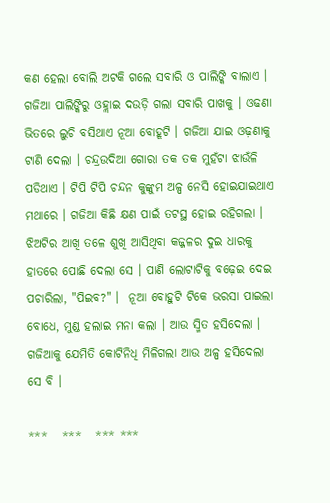କଣ ହେଲା ବୋଲି ଅଟକି ଗଲେ ସବାରି ଓ ପାଲିଙ୍କି ବାଲାଏ । ଗଜିଆ ପାଲିଙ୍କିରୁ ଓହ୍ଲାଇ ଦଉଡ଼ି ଗଲା ସବାରି ପାଖକୁ । ଓଢଣା ଭିତରେ ଲୁଚି ବସିଥାଏ ନୂଆ ବୋହୂଟି । ଗଜିଆ ଯାଇ ଓଢ଼ଣାକୁ ଟାଣି ଦେଲା । ଚନ୍ଦ୍ରଉଦିଆ ଗୋରା ତକ ତକ ମୁହଁଟା ଝାଉଁଳି ପଡିଥାଏ । ଟିପି ଟିପି ଚନ୍ଦନ କୁଙ୍କୁମ ଅଳ୍ପ ନେସି ହୋଇଯାଇଥାଏ ମଥାରେ । ଗଜିଆ କିଛି କ୍ଷଣ ପାଇଁ ତଟସ୍ଥ ହୋଇ ରହିଗଲା । ଝିଅଟିର ଆଖି ତଳେ ଶୁଖି ଆସିଥିବା କଜ୍ଜଳର ଦୁଇ ଧାରକୁ ହାତରେ ପୋଛି ଦେଲା ସେ । ପାଣି ଲୋଟାଟିକୁ ବଢ଼େଇ ଦେଇ ପଚାରିଲା, "ପିଇବ?" ।  ନୂଆ ବୋହୁଟି ଟିକେ ଭରସା ପାଇଲା ବୋଧେ, ମୁଣ୍ଡ ହଲାଇ ମନା କଲା । ଆଉ ସ୍ମିତ ହସିଦେଲା । ଗଜିଆକୁ ଯେମିତି କୋଟିନିଧି ମିଳିଗଲା ଆଉ ଅଳ୍ପ ହସିଦେଲା ସେ ବି ।

***   ***   *** ***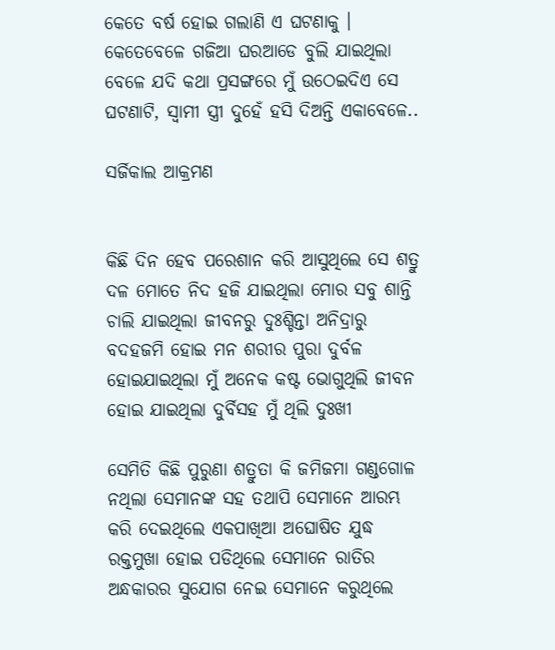କେତେ ବର୍ଷ ହୋଇ ଗଲାଣି ଏ ଘଟଣାକୁ । କେତେବେଳେ ଗଜିଆ ଘରଆଡେ ବୁଲି ଯାଇଥିଲା ବେଳେ ଯଦି କଥା ପ୍ରସଙ୍ଗରେ ମୁଁ ଉଠେଇଦିଏ ସେ ଘଟଣାଟି, ସ୍ୱାମୀ ସ୍ତ୍ରୀ ଦୁହେଁ ହସି ଦିଅନ୍ତି ଏକାବେଳେ..

ସର୍ଜିକାଲ ଆକ୍ରମଣ


କିଛି ଦିନ ହେବ ପରେଶାନ କରି ଆସୁଥିଲେ ସେ ଶତ୍ରୁ ଦଳ ମୋତେ ନିଦ ହଜି ଯାଇଥିଲା ମୋର ସବୁ ଶାନ୍ତି ଚାଲି ଯାଇଥିଲା ଜୀବନରୁ ଦୁଃଶ୍ଚିନ୍ତା ଅନିଦ୍ରାରୁ ବଦହଜମି ହୋଇ ମନ ଶରୀର ପୁରା ଦୁର୍ବଳ ହୋଇଯାଇଥିଲା ମୁଁ ଅନେକ କଷ୍ଟ ଭୋଗୁଥିଲି ଜୀବନ ହୋଇ ଯାଇଥିଲା ଦୁର୍ବିସହ ମୁଁ ଥିଲି ଦୁଃଖୀ

ସେମିତି କିଛି ପୁରୁଣା ଶତ୍ରୁତା କି ଜମିଜମା ଗଣ୍ଡଗୋଳ ନଥିଲା ସେମାନଙ୍କ ସହ ତଥାପି ସେମାନେ ଆରମ୍ଭ କରି ଦେଇଥିଲେ ଏକପାଖିଆ ଅଘୋଷିତ ଯୁଦ୍ଧ ରକ୍ତମୁଖା ହୋଇ ପଡିଥିଲେ ସେମାନେ ରାତିର ଅନ୍ଧକାରର ସୁଯୋଗ ନେଇ ସେମାନେ କରୁଥିଲେ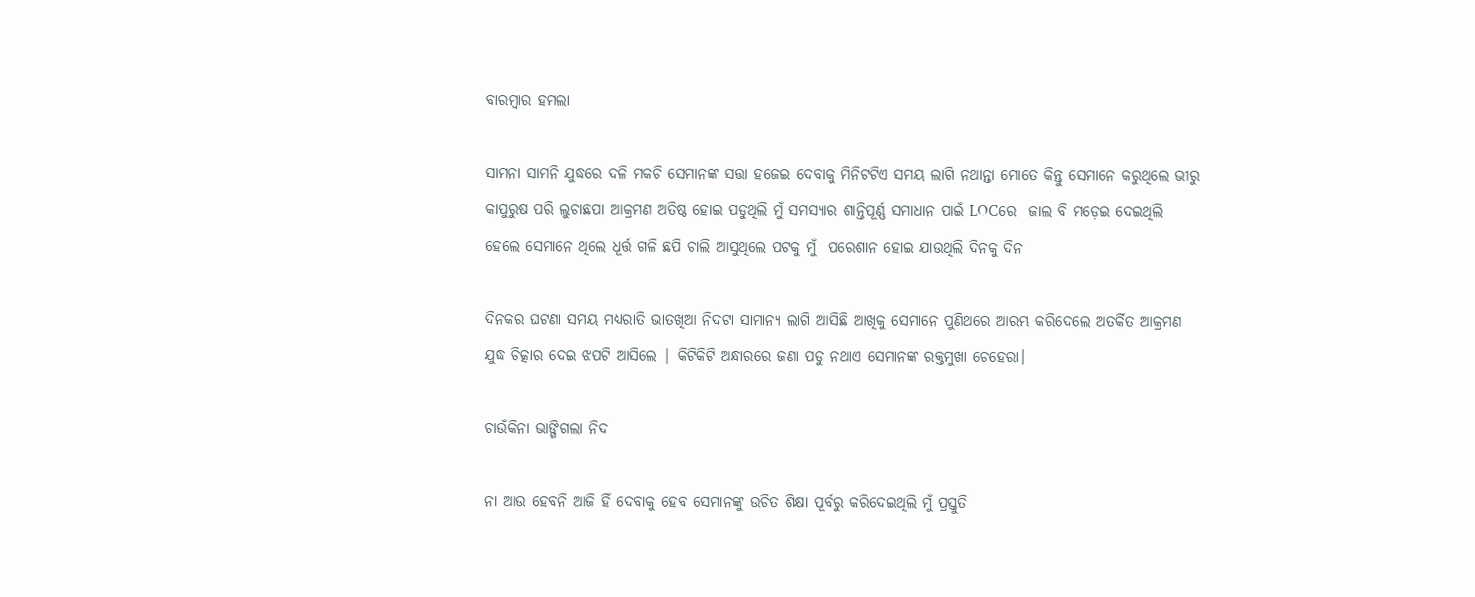ବାରମ୍ବାର ହମଲା

ସାମନା ସାମନି ଯୁଦ୍ଧରେ ଦଳି ମକଚି ସେମାନଙ୍କ ସତ୍ତା ହଜେଇ ଦେବାକୁ ମିନିଟଟିଏ ସମୟ ଲାଗି ନଥାନ୍ତା ମୋତେ କିନ୍ତୁ ସେମାନେ କରୁଥିଲେ ଭୀରୁ କାପୁରୁଷ ପରି ଲୁଚାଛପା ଆକ୍ରମଣ ଅତିଷ୍ଠ ହୋଇ ପଡୁଥିଲି ମୁଁ ସମସ୍ୟାର ଶାନ୍ତିପୂର୍ଣ୍ଣ ସମାଧାନ ପାଇଁ LOCରେ  ଜାଲ ବି ମଡ଼େଇ ଦେଇଥିଲି ହେଲେ ସେମାନେ ଥିଲେ ଧୂର୍ତ୍ତ ଗଳି ଛପି ଚାଲି ଆସୁଥିଲେ ପଟକୁ ମୁଁ  ପରେଶାନ ହୋଇ ଯାଉଥିଲି ଦିନକୁ ଦିନ

ଦିନକର ଘଟଣା ସମୟ ମଧ୍ୟରାତି ଭାତଖିଆ ନିଦଟା ସାମାନ୍ୟ ଲାଗି ଆସିଛି ଆଖିକୁ ସେମାନେ ପୁଣିଥରେ ଆରମ୍ଭ କରିଦେଲେ ଅତର୍କିତ ଆକ୍ରମଣ ଯୁଦ୍ଧ ଚିତ୍କାର ଦେଇ ଝପଟି ଆସିଲେ | କିଟିକିଟି ଅନ୍ଧାରରେ ଜଣା ପଡୁ ନଥାଏ ସେମାନଙ୍କ ରକ୍ତମୁଖା ଚେହେରା।

ଚାଉଁକିନା ଭାଙ୍ଗିଗଲା ନିଦ

ନା ଆଉ ହେବନି ଆଜି ହିଁ ଦେବାକୁ ହେବ ସେମାନଙ୍କୁ ଉଚିତ ଶିକ୍ଷା ପୂର୍ବରୁ କରିଦେଇଥିଲି ମୁଁ ପ୍ରସ୍ତୁତି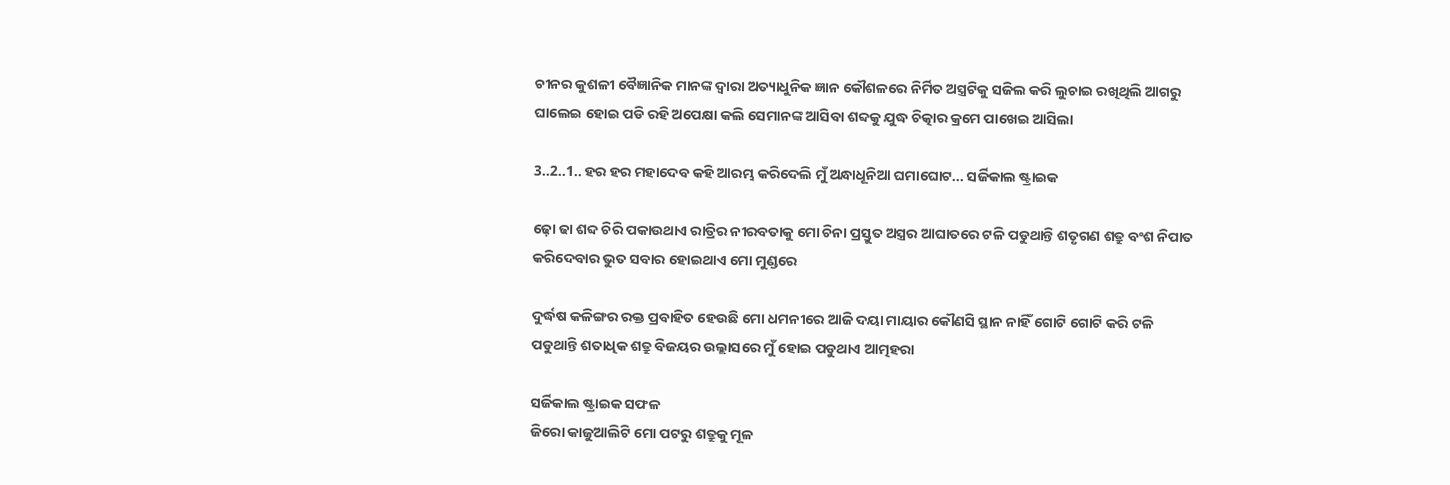ଚୀନର କୁଶଳୀ ବୈଜ୍ଞାନିକ ମାନଙ୍କ ଦ୍ୱାରା ଅତ୍ୟାଧୁନିକ ଜ୍ଞାନ କୌଶଳରେ ନିର୍ମିତ ଅସ୍ତ୍ରଟିକୁ ସଜିଲ କରି ଲୁଚାଇ ରଖିଥିଲି ଆଗରୁ ଘାଲେଇ ହୋଇ ପଡି ରହି ଅପେକ୍ଷା କଲି ସେମାନଙ୍କ ଆସିବା ଶବ୍ଦକୁ ଯୁଦ୍ଧ ଚିତ୍କାର କ୍ରମେ ପାଖେଇ ଆସିଲା

3..2..1.. ହର ହର ମହାଦେବ କହି ଆରମ୍ଭ କରିଦେଲି ମୁଁ ଅନ୍ଧାଧୂନିଆ ଘମାଘୋଟ... ସର୍ଜିକାଲ ଷ୍ଟ୍ରାଇକ

ଢ଼ୋ ଢା ଶବ୍ଦ ଚିରି ପକାଉଥାଏ ରାତ୍ରିର ନୀରବତାକୁ ମୋ ଚିନା ପ୍ରସ୍ତୁତ ଅସ୍ତ୍ରର ଆଘାତରେ ଟଳି ପଡୁଥାନ୍ତି ଶତୃଗଣ ଶତ୍ରୁ ବଂଶ ନିପାତ କରିଦେବାର ଭୁତ ସବାର ହୋଇଥାଏ ମୋ ମୁଣ୍ଡରେ

ଦୁର୍ଦ୍ଧଷ କଳିଙ୍ଗର ରକ୍ତ ପ୍ରବାହିତ ହେଉଛି ମୋ ଧମନୀରେ ଆଜି ଦୟା ମାୟାର କୌଣସି ସ୍ଥାନ ନାହିଁ ଗୋଟି ଗୋଟି କରି ଟଳି ପଡୁଥାନ୍ତି ଶତାଧିକ ଶତ୍ରୁ ବିଜୟର ଉଲ୍ଲାସରେ ମୁଁ ହୋଇ ପଡୁଥାଏ ଆତ୍ମହରା

ସର୍ଜିକାଲ ଷ୍ଟ୍ରାଇକ ସଫଳ
ଜିରୋ କାଜୁଆଲିଟି ମୋ ପଟରୁ ଶତ୍ରୁକୁ ମୂଳ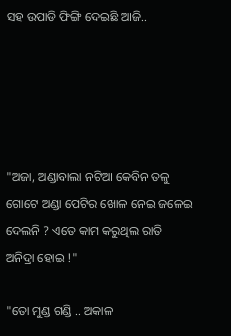ସହ ଉପାଡି ଫିଙ୍ଗି ଦେଇଛି ଆଜି..





"ଅଜା, ଅଣ୍ଡାବାଲା ନଟିଆ କେବିନ ତଳୁ ଗୋଟେ ଅଣ୍ଡା ପେଟିର ଖୋଳ ନେଇ ଜଳେଇ ଦେଲନି ? ଏତେ କାମ କରୁଥିଲ ରାତି ଅନିଦ୍ରା ହୋଇ !"

"ତୋ ମୁଣ୍ଡ ଗଣ୍ଡି .. ଅକାଳ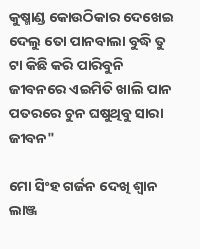କୁଷ୍ମାଣ୍ଡ କୋଉଠିକାର ଦେଖେଇ ଦେଲୁ ତୋ ପାନବାଲା ବୁଦ୍ଧି ତୁ ଟା କିଛି କରି ପାରିବୁନି ଜୀବନରେ ଏଇମିତି ଖାଲି ପାନ ପତରରେ ଚୁନ ଘଷୁଥିବୁ ସାରା ଜୀବନ"

ମୋ ସିଂହ ଗର୍ଜନ ଦେଖି ଶ୍ଵାନ ଲାଞ୍ଜ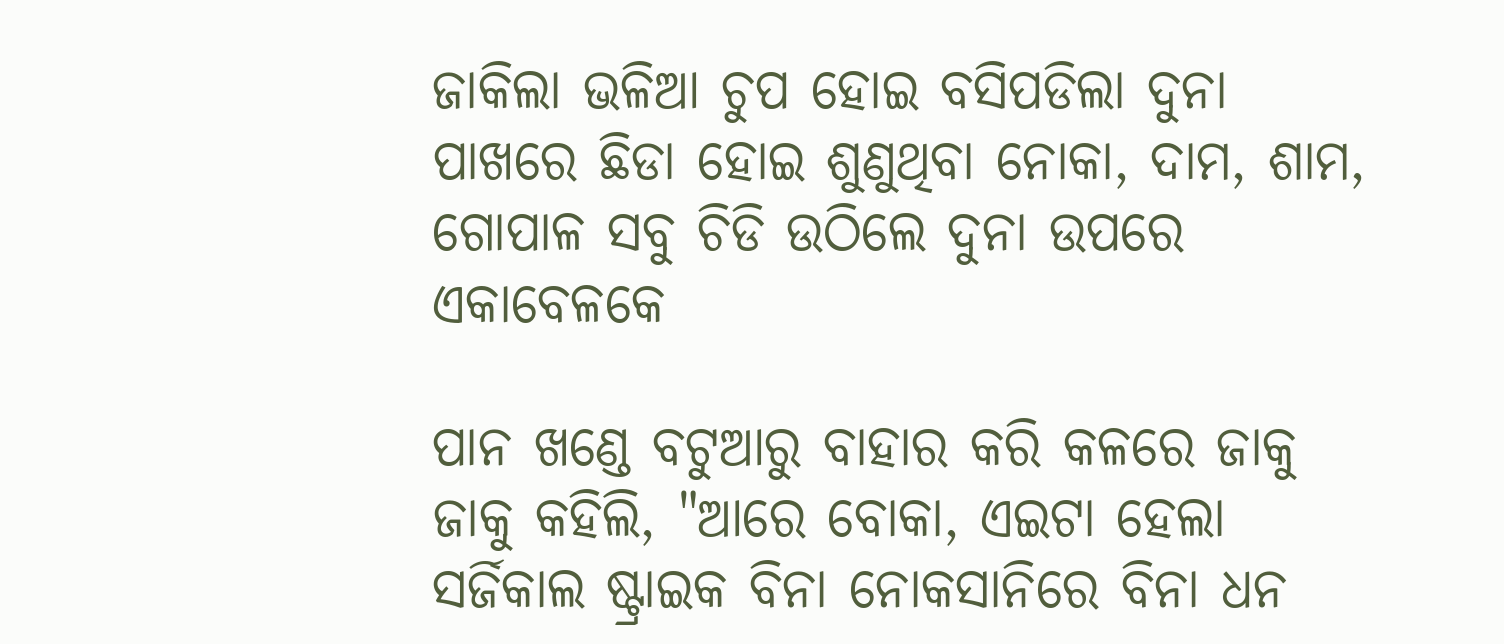ଜାକିଲା ଭଳିଆ ଚୁପ ହୋଇ ବସିପଡିଲା ଦୁନା ପାଖରେ ଛିଡା ହୋଇ ଶୁଣୁଥିବା ନୋକା, ଦାମ, ଶାମ, ଗୋପାଳ ସବୁ ଚିଡି ଉଠିଲେ ଦୁନା ଉପରେ ଏକାବେଳକେ

ପାନ ଖଣ୍ଡେ ବଟୁଆରୁ ବାହାର କରି କଳରେ ଜାକୁ ଜାକୁ କହିଲି, "ଆରେ ବୋକା, ଏଇଟା ହେଲା ସର୍ଜିକାଲ ଷ୍ଟ୍ରାଇକ ବିନା ନୋକସାନିରେ ବିନା ଧନ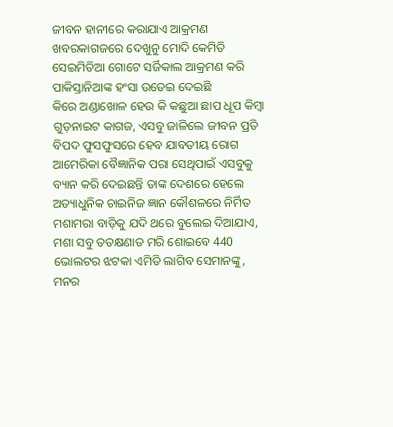ଜୀବନ ହାନୀରେ କରାଯାଏ ଆକ୍ରମଣ ଖବରକାଗଜରେ ଦେଖୁନୁ ମୋଦି କେମିତି ସେଇମିତିଆ ଗୋଟେ ସର୍ଜିକାଲ ଆକ୍ରମଣ କରି ପାକିସ୍ତାନିଆଙ୍କ ହଂସା ଉଡେଇ ଦେଇଛି
କିରେ ଅଣ୍ଡାଖୋଳ ହେଉ କି କଛୁଆ ଛାପ ଧୂପ କିମ୍ବା ଗୁଡ଼ନାଇଟ କାଗଜ, ଏସବୁ ଜାଳିଲେ ଜୀବନ ପ୍ରତି ବିପଦ ଫୁସଫୁସରେ ହେବ ଯାବତୀୟ ରୋଗ ଆମେରିକା ବୈଜ୍ଞାନିକ ପରା ସେଥିପାଇଁ ଏସବୁକୁ ବ୍ୟାନ କରି ଦେଇଛନ୍ତି ତାଙ୍କ ଦେଶରେ ହେଲେ ଅତ୍ୟାଧୁନିକ ଚାଇନିଜ ଜ୍ଞାନ କୌଶଳରେ ନିର୍ମିତ ମଶାମରା ବାଡ଼ିକୁ ଯଦି ଥରେ ବୁଲେଇ ଦିଆଯାଏ, ମଶା ସବୁ ତତକ୍ଷଣାତ ମରି ଶୋଇବେ 440 ଭୋଲଟର ଝଟକା ଏମିତି ଲାଗିବ ସେମାନଙ୍କୁ, ମନର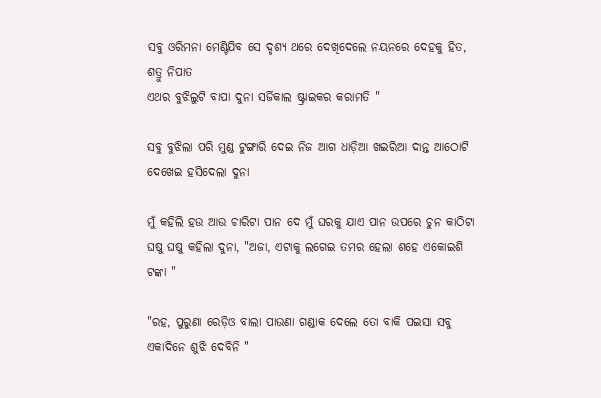ସବୁ ଓରିମନା ମେଣ୍ଟିଯିବ ସେ ଦୃଶ୍ୟ ଥରେ ଦେଖିଦେଲେ ନୟନରେ ଦେହକୁ ହିତ, ଶତ୍ରୁ ନିପାତ
ଏଥର ବୁଝିଲୁଟି ବାପା ଦୁନା ସର୍ଜିକାଲ ଷ୍ଟ୍ରାଇକର କରାମତି "

ସବୁ ବୁଝିଲା ପରି ମୁଣ୍ଡ ଟୁଙ୍ଗାରି ଦେଇ ନିଜ ଆଗ ଧାଡ଼ିଆ ଖଇରିଆ ଦାନ୍ତ ଆଠୋଟି ଦେଖେଇ ହସିଦେଲା ଦୁନା

ମୁଁ କହିଲି ହଉ ଆଉ ଚାରିଟା ପାନ ଦେ ମୁଁ ଘରକୁ ଯାଏ ପାନ ଉପରେ ଚୁନ କାଠିଟା ଘଷୁ ଘଷୁ କହିଲା ଦୁନା, "ଅଜା, ଏଟାକୁ ଲଗେଇ ତମର ହେଲା ଶହେ ଏକୋଇଶି ଟଙ୍କା "

"ରହ, ପୁରୁଣା ରେଡ଼ିଓ ବାଲା ପାଉଣା ଗଣ୍ଡାକ ଦେଲେ ତୋ ବାକି ପଇସା ସବୁ ଏକାଦିନେ ଶୁଝି ଦେବିନି "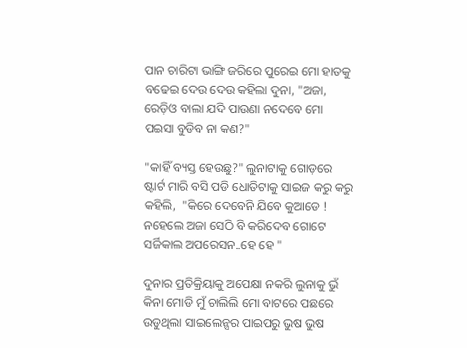ପାନ ଚାରିଟା ଭାଙ୍ଗି ଜରିରେ ପୁରେଇ ମୋ ହାତକୁ ବଢେଇ ଦେଉ ଦେଉ କହିଲା ଦୁନା, "ଅଜା, ରେଡ଼ିଓ ବାଲା ଯଦି ପାଉଣା ନଦେବେ ମୋ ପଇସା ବୁଡିବ ନା କଣ?"

"କାହିଁ ବ୍ୟସ୍ତ ହେଉଛୁ?" ଲୁନାଟାକୁ ଗୋଡ଼ରେ ଷ୍ଟାର୍ଟ ମାରି ବସି ପଡି ଧୋତିଟାକୁ ସାଇଜ କରୁ କରୁ କହିଲି,  "କିରେ ଦେବେନି ଯିବେ କୁଆଡେ ! ନହେଲେ ଅଜା ସେଠି ବି କରିଦେବ ଗୋଟେ ସର୍ଜିକାଲ ଅପରେସନ..ହେ ହେ "

ଦୁନାର ପ୍ରତିକ୍ରିୟାକୁ ଅପେକ୍ଷା ନକରି ଲୁନାକୁ ଭୁଁ କିନା ମୋଡି ମୁଁ ଚାଲିଲି ମୋ ବାଟରେ ପଛରେ ଉଡୁଥିଲା ସାଇଲେନ୍ସର ପାଇପରୁ ଭୁଷ ଭୁଷ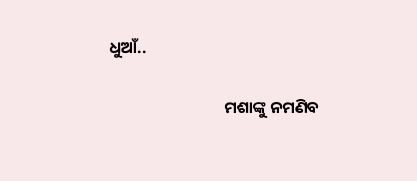ଧୁଆଁ..

                               ମଶାଙ୍କୁ ନମଣିବ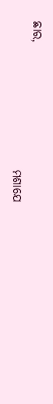ଛାର,
                               ମଶାଯେ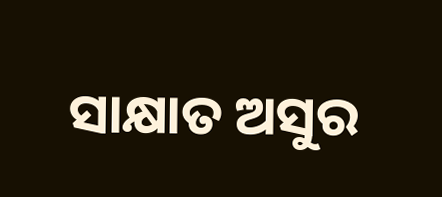ସାକ୍ଷାତ ଅସୁର